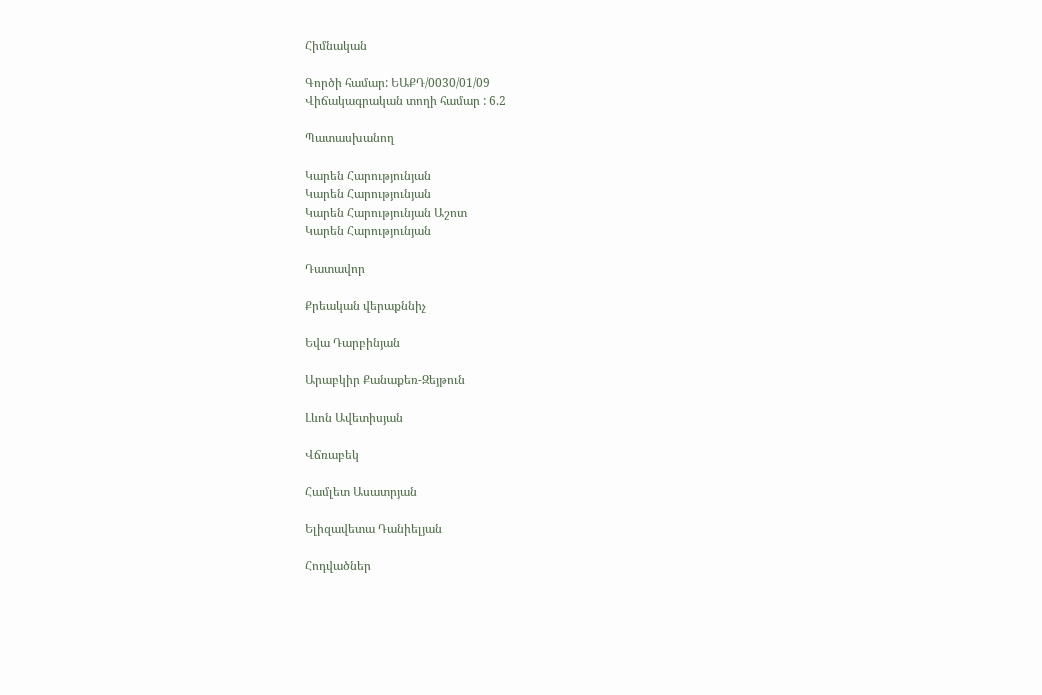Հիմնական

Գործի համար: ԵԱՔԴ/0030/01/09
Վիճակագրական տողի համար : 6.2

Պատասխանող

Կարեն Հարությունյան
Կարեն Հարությունյան
Կարեն Հարությունյան Աշոտ
Կարեն Հարությունյան

Դատավոր

Քրեական վերաքննիչ

Եվա Դարբինյան

Արաբկիր Քանաքեռ-Զեյթուն

Լևոն Ավետիսյան

Վճռաբեկ

Համլետ Ասատրյան

Ելիզավետա Դանիելյան

Հոդվածներ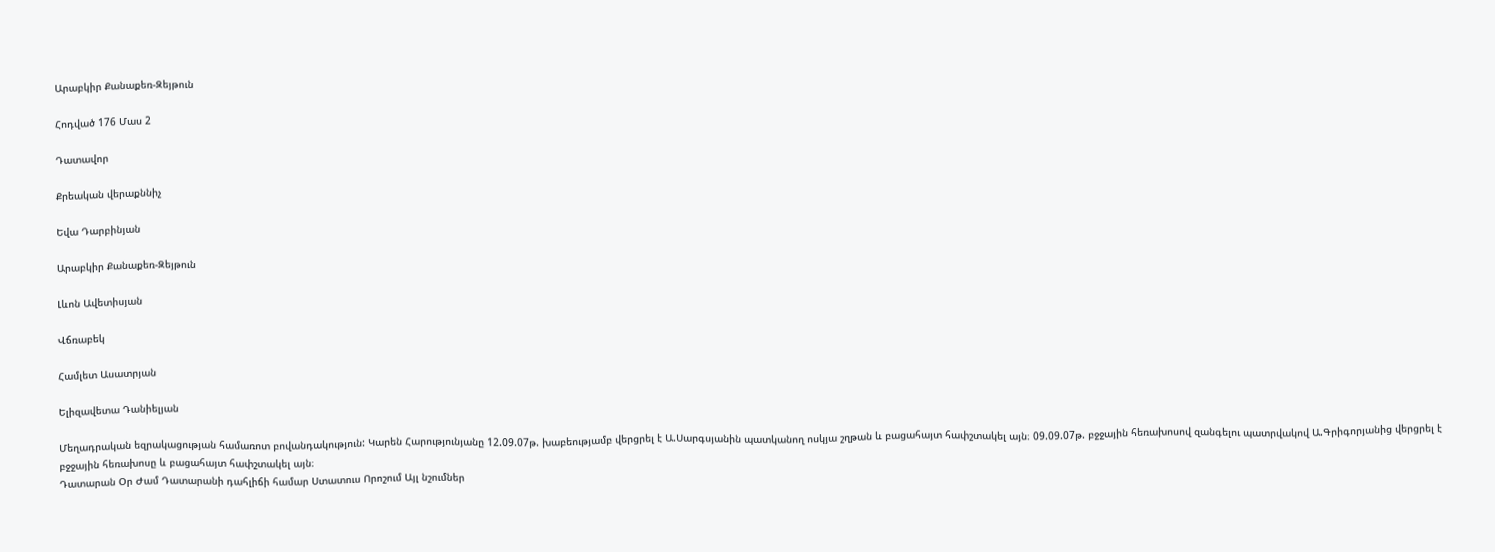Արաբկիր Քանաքեռ-Զեյթուն

Հոդված 176 Մաս 2

Դատավոր

Քրեական վերաքննիչ

Եվա Դարբինյան

Արաբկիր Քանաքեռ-Զեյթուն

Լևոն Ավետիսյան

Վճռաբեկ

Համլետ Ասատրյան

Ելիզավետա Դանիելյան

Մեղադրական եզրակացության համառոտ բովանդակություն: Կարեն Հարությունյանը 12.09.07թ. խաբեությամբ վերցրել է Ա.Սարգսյանին պատկանող ոսկյա շղթան և բացահայտ հափշտակել այն։ 09.09.07թ. բջջային հեռախոսով զանգելու պատրվակով Ա.Գրիգորյանից վերցրել է բջջային հեռախոսը և բացահայտ հափշտակել այն։
Դատարան Օր Ժամ Դատարանի դահլիճի համար Ստատուս Որոշում Այլ նշումներ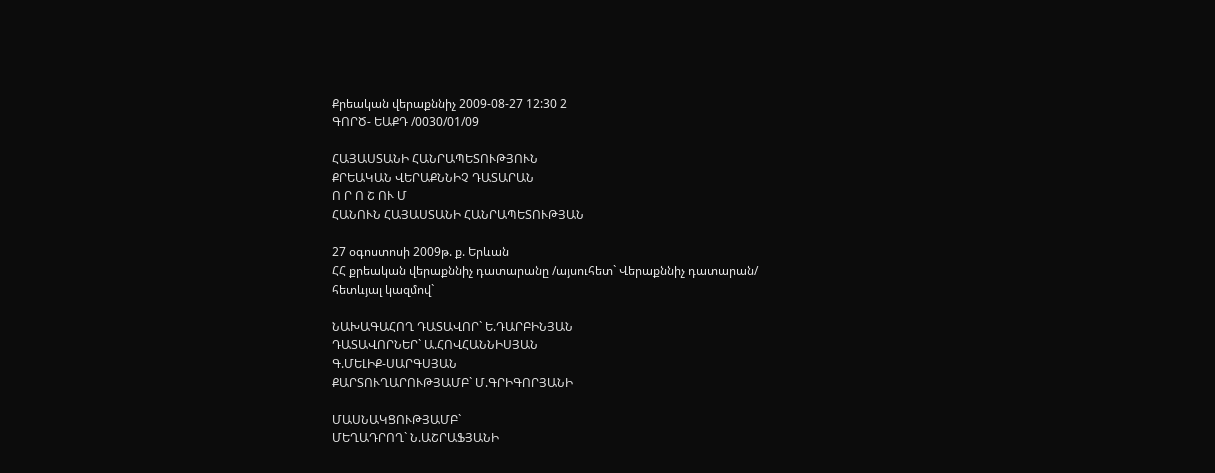Քրեական վերաքննիչ 2009-08-27 12:30 2
ԳՈՐԾ- ԵԱՔԴ /0030/01/09

ՀԱՅԱՍՏԱՆԻ ՀԱՆՐԱՊԵՏՈՒԹՅՈՒՆ
ՔՐԵԱԿԱՆ ՎԵՐԱՔՆՆԻՉ ԴԱՏԱՐԱՆ
Ո Ր Ո Շ ՈՒ Մ
ՀԱՆՈՒՆ ՀԱՅԱՍՏԱՆԻ ՀԱՆՐԱՊԵՏՈՒԹՅԱՆ

27 օգոստոսի 2009թ. ք. Երևան
ՀՀ քրեական վերաքննիչ դատարանը /այսուհետ` Վերաքննիչ դատարան/
հետևյալ կազմով`

ՆԱԽԱԳԱՀՈՂ ԴԱՏԱՎՈՐ` Ե.ԴԱՐԲԻՆՅԱՆ
ԴԱՏԱՎՈՐՆԵՐ` Ա.ՀՈՎՀԱՆՆԻՍՅԱՆ
Գ.ՄԵԼԻՔ-ՍԱՐԳՍՅԱՆ
ՔԱՐՏՈՒՂԱՐՈՒԹՅԱՄԲ` Մ.ԳՐԻԳՈՐՅԱՆԻ

ՄԱՍՆԱԿՑՈՒԹՅԱՄԲ`
ՄԵՂԱԴՐՈՂ` Ն.ԱՇՐԱՖՅԱՆԻ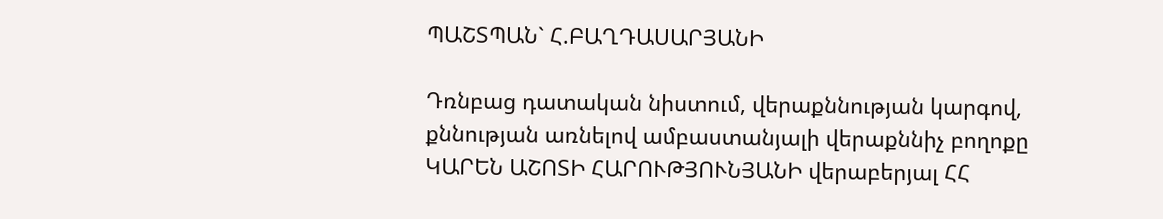ՊԱՇՏՊԱՆ` Հ.ԲԱՂԴԱՍԱՐՅԱՆԻ

Դռնբաց դատական նիստում, վերաքննության կարգով, քննության առնելով ամբաստանյալի վերաքննիչ բողոքը ԿԱՐԵՆ ԱՇՈՏԻ ՀԱՐՈՒԹՅՈՒՆՅԱՆԻ վերաբերյալ ՀՀ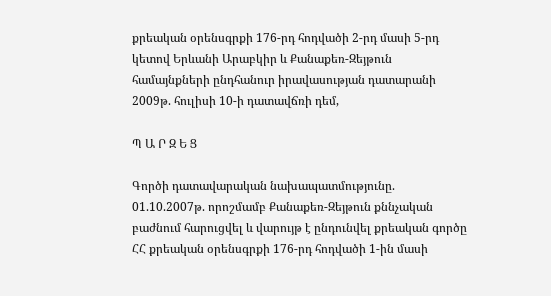քրեական օրենսգրքի 176-րդ հոդվածի 2-րդ մասի 5-րդ կետով Երևանի Արաբկիր և Քանաքեռ-Զեյթուն համայնքների ընդհանուր իրավասության դատարանի 2009թ. հուլիսի 10-ի դատավճռի դեմ,

Պ Ա Ր Զ Ե Ց

Գործի դատավարական նախապատմությունը.
01.10.2007թ. որոշմամբ Քանաքեռ-Զեյթուն քննչական բաժնում հարուցվել և վարույթ է ընդունվել քրեական գործը ՀՀ քրեական օրենսգրքի 176-րդ հոդվածի 1-ին մասի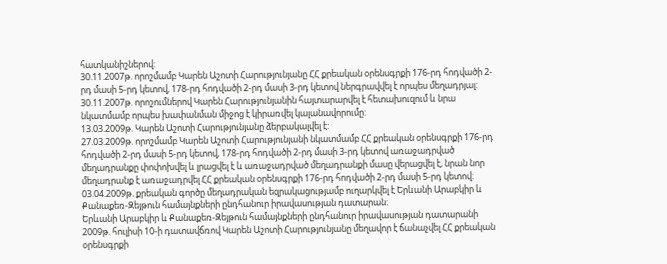հատկանիշներով:
30.11.2007թ. որոշմամբ Կարեն Աշոտի Հարությունյանը ՀՀ քրեական օրենսգրքի 176-րդ հոդվածի 2-րդ մասի 5-րդ կետով, 178-րդ հոդվածի 2-րդ մասի 3-րդ կետով ներգրավվել է որպես մեղադրյալ:
30.11.2007թ. որոշումներով Կարեն Հարությունյանին հայտարարվել է հետախուզում և նրա նկատմամբ որպես խափանման միջոց է կիրառվել կալանավորումը:
13.03.2009թ. Կարեն Աշոտի Հարությունյանը ձերբակալվել է:
27.03.2009թ. որոշմամբ Կարեն Աշոտի Հարությունյանի նկատմամբ ՀՀ քրեական օրենսգրքի 176-րդ հոդվածի 2-րդ մասի 5-րդ կետով, 178-րդ հոդվածի 2-րդ մասի 3-րդ կետով առաջադրված մեղադրանքը փոփոխվել և լրացվել է և առաջադրված մեղադրանքի մասը վերացվել է, նրան նոր մեղադրանք է առաջադրվել ՀՀ քրեական օրենսգրքի 176-րդ հոդվածի 2-րդ մասի 5-րդ կետով:
03.04.2009թ. քրեական գործը մեղադրական եզրակացությամբ ուղարկվել է Երևանի Արաբկիր և Քանաքեռ-Զեյթուն համայնքների ընդհանուր իրավասության դատարան:
Երևանի Արաբկիր և Քանաքեռ-Զեյթուն համայնքների ընդհանուր իրավասության դատարանի 2009թ. հուլիսի 10-ի դատավճռով Կարեն Աշոտի Հարությունյանը մեղավոր է ճանաչվել ՀՀ քրեական օրենսգրքի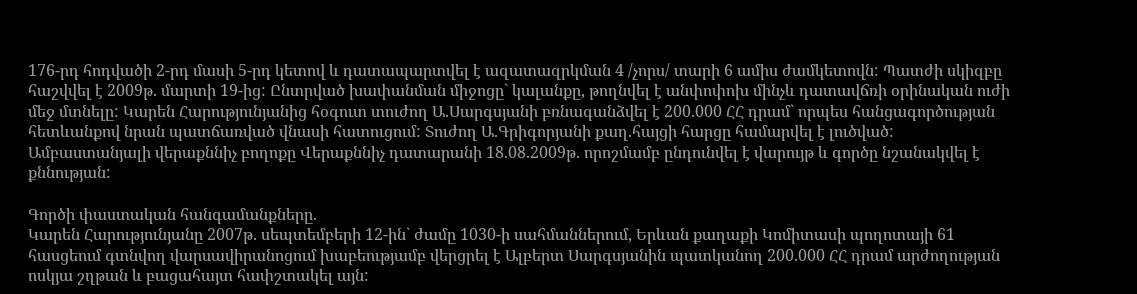176-րդ հոդվածի 2-րդ մասի 5-րդ կետով և դատապարտվել է ազատազրկման 4 /չորս/ տարի 6 ամիս ժամկետովն: Պատժի սկիզբը հաշվվել է 2009թ. մարտի 19-ից: Ընտրված խափանման միջոցը` կալանքը, թողնվել է անփոփոխ մինչև դատավճռի օրինական ուժի մեջ մտնելը: Կարեն Հարությունյանից հօգուտ տուժող Ա.Սարգսյանի բռնագանձվել է 200.000 ՀՀ դրամ` որպես հանցագործության հետևանքով նրան պատճառված վնասի հատուցում: Տուժող Ա.Գրիգորյանի քաղ.հայցի հարցը համարվել է լուծված:
Ամբաստանյալի վերաքննիչ բողոքը Վերաքննիչ դատարանի 18.08.2009թ. որոշմամբ ընդունվել է վարույթ և գործը նշանակվել է քննության:

Գործի փաստական հանգամանքները.
Կարեն Հարությունյանը 2007թ. սեպտեմբերի 12-ին` ժամը 1030-ի սահմաններում, Երևան քաղաքի Կոմիտասի պողոտայի 61 հասցեում գտնվող վարսավիրանոցում խաբեությամբ վերցրել է Ալբերտ Սարգսյանին պատկանող 200.000 ՀՀ դրամ արժողության ոսկյա շղթան և բացահայտ հափշտակել այն: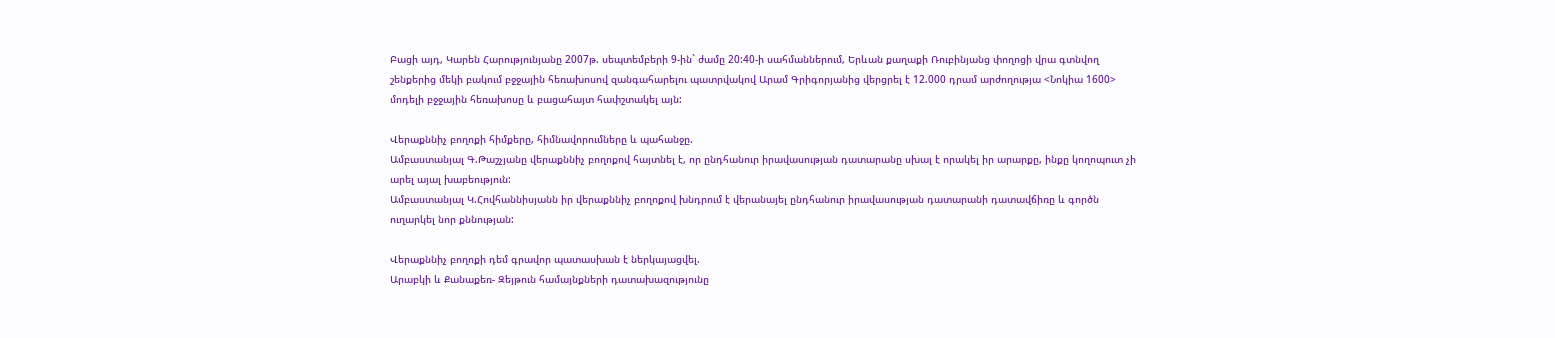Բացի այդ, Կարեն Հարությունյանը 2007թ. սեպտեմբերի 9-ին` ժամը 20:40-ի սահմաններում, Երևան քաղաքի Ռուբինյանց փողոցի վրա գտնվող շենքերից մեկի բակում բջջային հեռախոսով զանգահարելու պատրվակով Արամ Գրիգորյանից վերցրել է 12.000 դրամ արժողությա <Նոկիա 1600> մոդելի բջջային հեռախոսը և բացահայտ հափշտակել այն:

Վերաքննիչ բողոքի հիմքերը, հիմնավորումները և պահանջը.
Ամբաստանյալ Գ.Թաշչյանը վերաքննիչ բողոքով հայտնել է, որ ընդհանուր իրավասության դատարանը սխալ է որակել իր արարքը, ինքը կողոպուտ չի արել այալ խաբեություն:
Ամբաստանյալ Կ.Հովհաննիսյանն իր վերաքննիչ բողոքով խնդրում է վերանայել ընդհանուր իրավասության դատարանի դատավճիռը և գործն ուղարկել նոր քննության:

Վերաքննիչ բողոքի դեմ գրավոր պատասխան է ներկայացվել.
Արաբկի և Քանաքեռ- Զեյթուն համայնքների դատախազությունը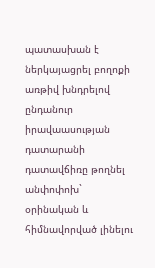պատասխան է ներկայացրել բողոքի առթիվ խնդրելով ընդանուր իրավաասության դատարանի դատավճիռը թողնել անփոփոխ` օրինական և հիմնավորված լինելու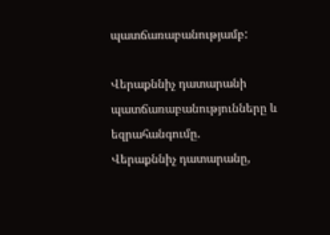պատճառաբանությամբ:

Վերաքննիչ դատարանի պատճառաբանությունները և եզրահանգումը.
Վերաքննիչ դատարանը,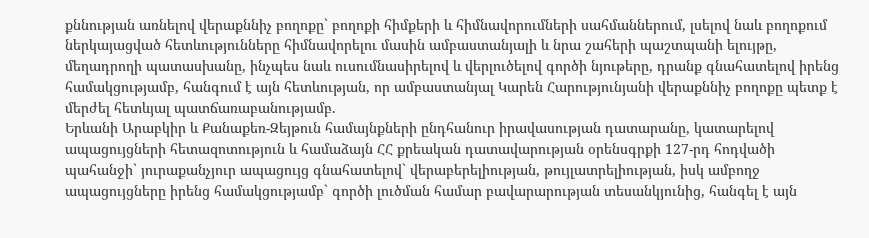քննության առնելով վերաքննիչ բողոքը` բողոքի հիմքերի և հիմնավորումների սահմաններում, լսելով նաև բողոքում ներկայացված հետևությունները հիմնավորելու մասին ամբաստանյալի և նրա շահերի պաշտպանի ելույթը, մեղադրողի պատասխանը, ինչպես նաև ուսումնասիրելով և վերլուծելով գործի նյութերը, դրանք գնահատելով իրենց համակցությամբ, հանգում է այն հետևության, որ ամբաստանյալ Կարեն Հարությունյանի վերաքննիչ բողոքը պետք է մերժել հետևյալ պատճառաբանությամբ.
Երևանի Արաբկիր և Քանաքեռ-Զեյթուն համայնքների ընդհանուր իրավասության դատարանը, կատարելով ապացույցների հետազոտություն և համաձայն ՀՀ քրեական դատավարության օրենսգրքի 127-րդ հոդվածի պահանջի` յուրաքանչյուր ապացույց գնահատելով` վերաբերելիության, թույլատրելիության, իսկ ամբողջ ապացույցները իրենց համակցությամբ` գործի լուծման համար բավարարության տեսանկյունից, հանգել է այն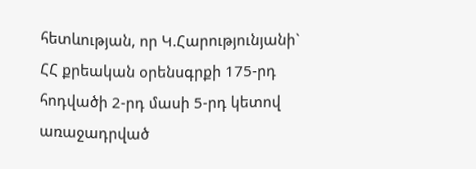հետևության, որ Կ.Հարությունյանի` ՀՀ քրեական օրենսգրքի 175-րդ հոդվածի 2-րդ մասի 5-րդ կետով առաջադրված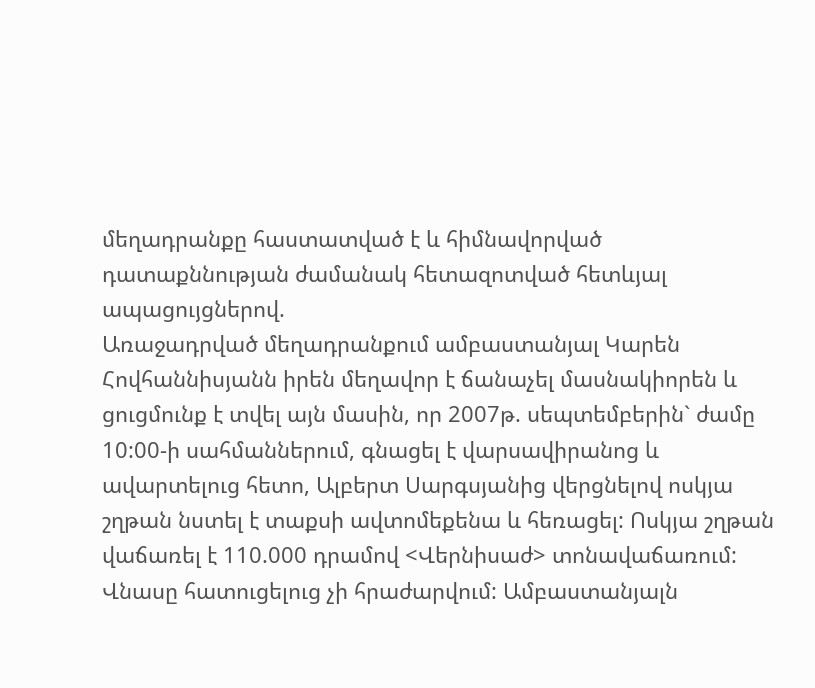մեղադրանքը հաստատված է և հիմնավորված դատաքննության ժամանակ հետազոտված հետևյալ ապացույցներով.
Առաջադրված մեղադրանքում ամբաստանյալ Կարեն Հովհաննիսյանն իրեն մեղավոր է ճանաչել մասնակիորեն և ցուցմունք է տվել այն մասին, որ 2007թ. սեպտեմբերին` ժամը 10:00-ի սահմաններում, գնացել է վարսավիրանոց և ավարտելուց հետո, Ալբերտ Սարգսյանից վերցնելով ոսկյա շղթան նստել է տաքսի ավտոմեքենա և հեռացել: Ոսկյա շղթան վաճառել է 110.000 դրամով <Վերնիսաժ> տոնավաճառում: Վնասը հատուցելուց չի հրաժարվում: Ամբաստանյալն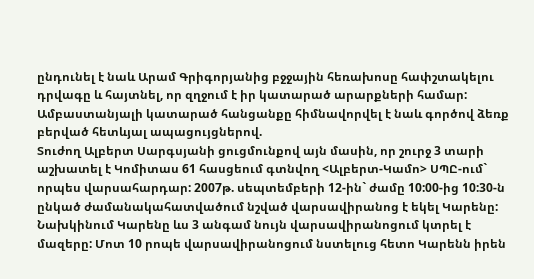ընդունել է նաև Արամ Գրիգորյանից բջջային հեռախոսը հափշտակելու դրվագը և հայտնել, որ զղջում է իր կատարած արարքների համար:
Ամբաստանյալի կատարած հանցանքը հիմնավորվել է նաև գործով ձեռք բերված հետևյալ ապացույցներով.
Տուժող Ալբերտ Սարգսյանի ցուցմունքով այն մասին, որ շուրջ 3 տարի աշխատել է Կոմիտաս 61 հասցեում գտնվող <Ալբերտ-Կամո> ՍՊԸ-ում` որպես վարսահարդար: 2007թ. սեպտեմբերի 12-ին` ժամը 10:00-ից 10:30-ն ընկած ժամանակահատվածում նշված վարսավիրանոց է եկել Կարենը: Նախկինում Կարենը ևս 3 անգամ նույն վարսավիրանոցում կտրել է մազերը: Մոտ 10 րոպե վարսավիրանոցում նստելուց հետո Կարենն իրեն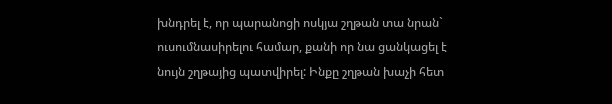խնդրել է, որ պարանոցի ոսկյա շղթան տա նրան` ուսումնասիրելու համար, քանի որ նա ցանկացել է նույն շղթայից պատվիրել: Ինքը շղթան խաչի հետ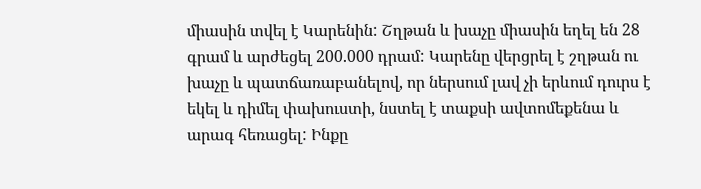միասին տվել է Կարենին: Շղթան և խաչը միասին եղել են 28 գրամ և արժեցել 200.000 դրամ: Կարենը վերցրել է շղթան ու խաչը և պատճառաբանելով, որ ներսում լավ չի երևում դուրս է եկել և դիմել փախուստի, նստել է տաքսի ավտոմեքենա և արագ հեռացել: Ինքը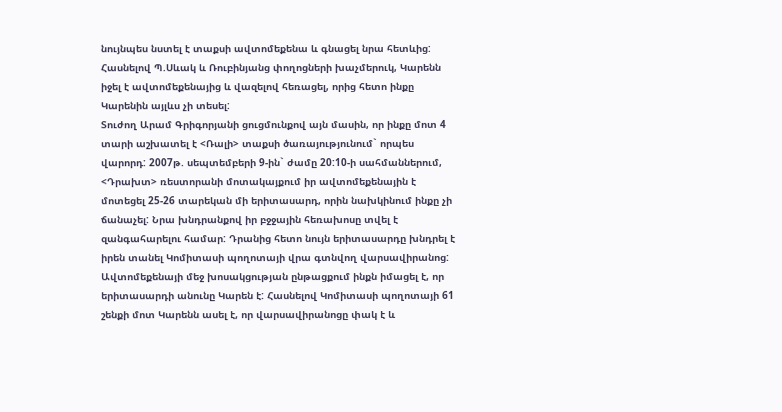նույնպես նստել է տաքսի ավտոմեքենա և գնացել նրա հետևից: Հասնելով Պ.Սևակ և Ռուբինյանց փողոցների խաչմերուկ, Կարենն իջել է ավտոմեքենայից և վազելով հեռացել, որից հետո ինքը Կարենին այլևս չի տեսել:
Տուժող Արամ Գրիգորյանի ցուցմունքով այն մասին, որ ինքը մոտ 4 տարի աշխատել է <Ռալի> տաքսի ծառայությունում` որպես վարորդ: 2007թ. սեպտեմբերի 9-ին` ժամը 20:10-ի սահմաններում, <Դրախտ> ռեստորանի մոտակայքում իր ավտոմեքենային է մոտեցել 25-26 տարեկան մի երիտասարդ, որին նախկինում ինքը չի ճանաչել: Նրա խնդրանքով իր բջջային հեռախոսը տվել է զանգահարելու համար: Դրանից հետո նույն երիտասարդը խնդրել է իրեն տանել Կոմիտասի պողոտայի վրա գտնվող վարսավիրանոց: Ավտոմեքենայի մեջ խոսակցության ընթացքում ինքն իմացել է, որ երիտասարդի անունը Կարեն է: Հասնելով Կոմիտասի պողոտայի 61 շենքի մոտ Կարենն ասել է, որ վարսավիրանոցը փակ է և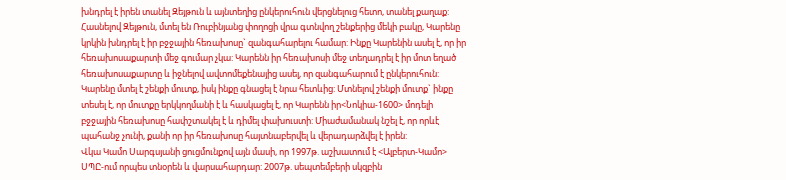խնդրել է իրեն տանել Զեյթուն և այնտեղից ընկերուհուն վերցնելուց հետո, տանել քաղաք: Հասնելով Զեյթուն, մտել են Ռուբինյանց փողոցի վրա գտնվող շենքերից մեկի բակը, Կարենը կրկին խնդրել է իր բջջային հեռախոսը` զանգահարելու համար: Ինքը Կարենին ասել է, որ իր հեռախոսաքարտի մեջ գումար չկա: Կարենն իր հեռախոսի մեջ տեղադրել է իր մոտ եղած հեռախոսաքարտը և իջնելով ավտոմեքենայից ասել, որ զանգահարում է ընկերուհուն: Կարենը մտել է շենքի մուտք, իսկ ինքը գնացել է նրա հետևից: Մտնելով շենքի մուտք` ինքը տեսել է, որ մուտքը երկկողմանի է և հասկացել է, որ Կարենն իր<Նոկիա-1600> մոդելի բջջային հեռախոսը հափշտակել է և դիմել փախուստի: Միաժամանակ նշել է, որ որևէ պահանջ չունի, քանի որ իր հեռախոսը հայտնաբերվել և վերադարձվել է իրեն:
Վկա Կամո Սարգսյանի ցուցմունքով այն մասի, որ 1997թ. աշխատում է <Ալբերտ-Կամո> ՍՊԸ-ում որպես տնօրեն և վարսահարդար: 2007թ. սեպտեմբերի սկզբին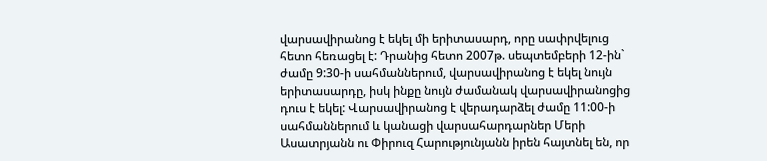վարսավիրանոց է եկել մի երիտասարդ, որը սափրվելուց հետո հեռացել է: Դրանից հետո 2007թ. սեպտեմբերի 12-ին` ժամը 9:30-ի սահմաններում, վարսավիրանոց է եկել նույն երիտասարդը, իսկ ինքը նույն ժամանակ վարսավիրանոցից դուս է եկել: Վարսավիրանոց է վերադարձել ժամը 11:00-ի սահմաններում և կանացի վարսահարդարներ Մերի Ասատրյանն ու Փիրուզ Հարությունյանն իրեն հայտնել են, որ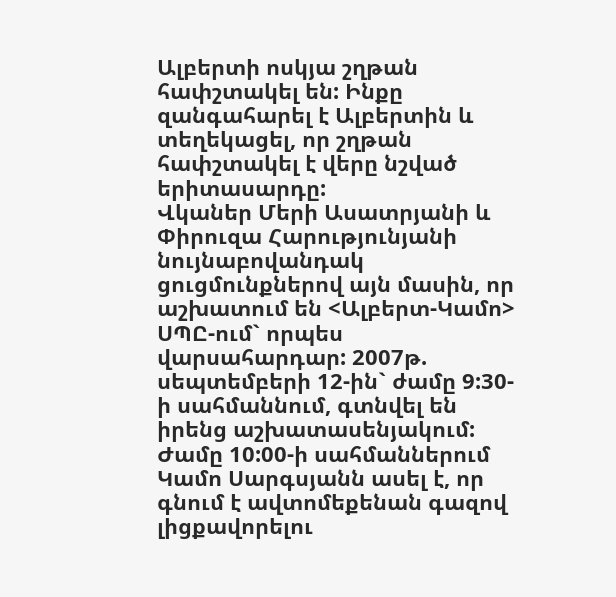Ալբերտի ոսկյա շղթան հափշտակել են: Ինքը զանգահարել է Ալբերտին և տեղեկացել, որ շղթան հափշտակել է վերը նշված երիտասարդը:
Վկաներ Մերի Ասատրյանի և Փիրուզա Հարությունյանի նույնաբովանդակ ցուցմունքներով այն մասին, որ աշխատում են <Ալբերտ-Կամո> ՍՊԸ-ում` որպես վարսահարդար: 2007թ. սեպտեմբերի 12-ին` ժամը 9:30-ի սահմաննում, գտնվել են իրենց աշխատասենյակում: Ժամը 10:00-ի սահմաններում Կամո Սարգսյանն ասել է, որ գնում է ավտոմեքենան գազով լիցքավորելու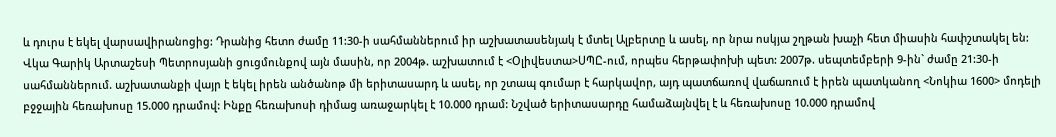և դուրս է եկել վարսավիրանոցից: Դրանից հետո ժամը 11:30-ի սահմաններում իր աշխատասենյակ է մտել Ալբերտը և ասել, որ նրա ոսկյա շղթան խաչի հետ միասին հափշտակել են:
Վկա Գարիկ Արտաշեսի Պետրոսյանի ցուցմունքով այն մասին, որ 2004թ. աշխատում է <Օլիվեստա>ՍՊԸ-ում, որպես հերթափոխի պետ: 2007թ. սեպտեմբերի 9-ին` ժամը 21:30-ի սահմաններում. աշխատանքի վայր է եկել իրեն անծանոթ մի երիտասարդ և ասել, որ շտապ գումար է հարկավոր, այդ պատճառով վաճառում է իրեն պատկանող <Նոկիա 1600> մոդելի բջջային հեռախոսը 15.000 դրամով: Ինքը հեռախոսի դիմաց առաջարկել է 10.000 դրամ: Նշված երիտասարդը համաձայնվել է և հեռախոսը 10.000 դրամով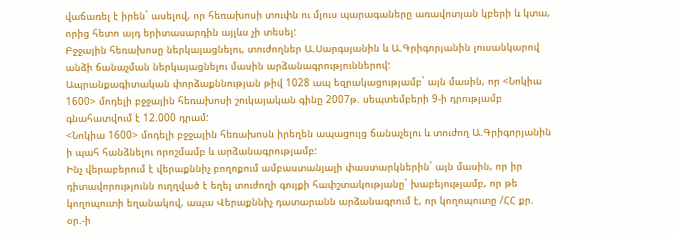վաճառել է իրեն` ասելով, որ հեռախոսի տուփն ու մյուս պարագաները առավոտյան կբերի և կտա, որից հետո այդ երիտասարդին այլևս չի տեսել:
Բջջային հեռախոսը ներկայացնելու, տուժողներ Ա.Սարգսյանին և Ա.Գրիգորյանին լուսանկարով անձի ճանաչման ներկայացնելու մասին արձանագրություններով:
Ապրանքագիտական փորձաքննության թիվ 1028 ապ եզրակացությամբ` այն մասին, որ <Նոկիա 1600> մոդելի բջջային հեռախոսի շուկայական գինը 2007թ. սեպտեմբերի 9-ի դրությամբ գնահատվում է 12.000 դրամ:
<Նոկիա 1600> մոդելի բջջային հեռախոսն իրեղեն ապացույց ճանաչելու և տուժող Ա.Գրիգորյանին ի պահ հանձնելու որոշմամբ և արձանագրությամբ:
Ինչ վերաբերում է վերաքննիչ բողոքում ամբաստանյալի փաստարկներին` այն մասին, որ իր դիտավորությունն ուղղված է եղել տուժողի գույքի հափշտակությանը` խաբեյությամբ, որ թե կողոպուտի եղանակով, ապա Վերաքննիչ դատարանն արձանագրում է, որ կողոպուտը /ՀՀ քր. օր.-ի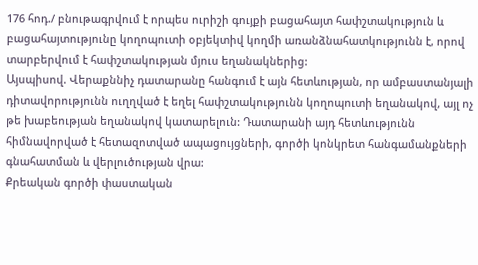176 հոդ./ բնութագրվում է որպես ուրիշի գույքի բացահայտ հափշտակություն և բացահայտությունը կողոպուտի օբյեկտիվ կողմի առանձնահատկությունն է, որով տարբերվում է հափշտակության մյուս եղանակներից:
Այսպիսով. Վերաքննիչ դատարանը հանգում է այն հետևության, որ ամբաստանյալի դիտավորությունն ուղղված է եղել հափշտակությունն կողոպուտի եղանակով, այլ ոչ թե խաբեության եղանակով կատարելուն: Դատարանի այդ հետևությունն հիմնավորված է հետազոտված ապացույցների, գործի կոնկրետ հանգամանքների գնահատման և վերլուծության վրա:
Քրեական գործի փաստական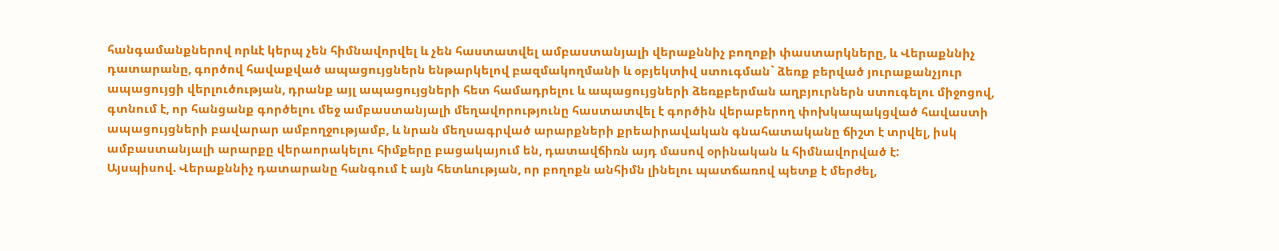հանգամանքներով որևէ կերպ չեն հիմնավորվել և չեն հաստատվել ամբաստանյալի վերաքննիչ բողոքի փաստարկները, և Վերաքննիչ դատարանը, գործով հավաքված ապացույցներն ենթարկելով բազմակողմանի և օբյեկտիվ ստուգման` ձեռք բերված յուրաքանչյուր ապացույցի վերլուծության, դրանք այլ ապացույցների հետ համադրելու և ապացույցների ձեռքբերման աղբյուրներն ստուգելու միջոցով, գտնում է, որ հանցանք գործելու մեջ ամբաստանյալի մեղավորությունը հաստատվել է գործին վերաբերող փոխկապակցված հավաստի ապացույցների բավարար ամբողջությամբ, և նրան մեղսագրված արարքների քրեաիրավական գնահատականը ճիշտ է տրվել, իսկ ամբաստանյալի արարքը վերաորակելու հիմքերը բացակայում են, դատավճիռն այդ մասով օրինական և հիմնավորված է:
Այսպիսով. Վերաքննիչ դատարանը հանգում է այն հետևության, որ բողոքն անհիմն լինելու պատճառով պետք է մերժել,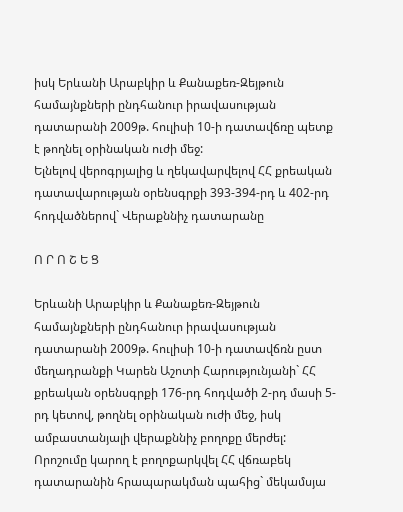իսկ Երևանի Արաբկիր և Քանաքեռ-Զեյթուն համայնքների ընդհանուր իրավասության դատարանի 2009թ. հուլիսի 10-ի դատավճռը պետք է թողնել օրինական ուժի մեջ:
Ելնելով վերոգրյալից և ղեկավարվելով ՀՀ քրեական դատավարության օրենսգրքի 393-394-րդ և 402-րդ հոդվածներով` Վերաքննիչ դատարանը

Ո Ր Ո Շ Ե Ց

Երևանի Արաբկիր և Քանաքեռ-Զեյթուն համայնքների ընդհանուր իրավասության դատարանի 2009թ. հուլիսի 10-ի դատավճռն ըստ մեղադրանքի Կարեն Աշոտի Հարությունյանի` ՀՀ քրեական օրենսգրքի 176-րդ հոդվածի 2-րդ մասի 5-րդ կետով, թողնել օրինական ուժի մեջ, իսկ ամբաստանյալի վերաքննիչ բողոքը մերժել:
Որոշումը կարող է բողոքարկվել ՀՀ վճռաբեկ դատարանին հրապարակման պահից` մեկամսյա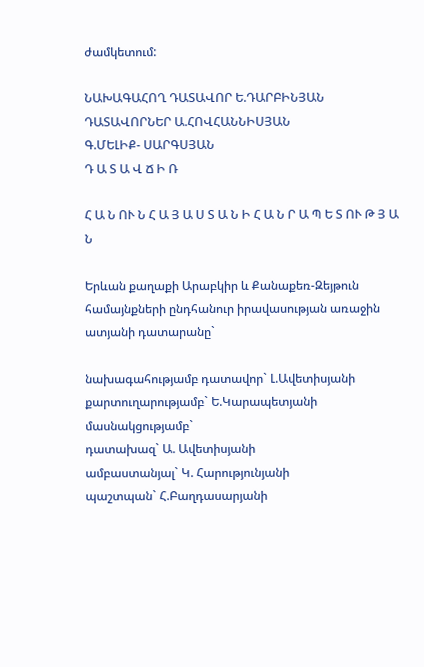ժամկետում:

ՆԱԽԱԳԱՀՈՂ ԴԱՏԱՎՈՐ Ե.ԴԱՐԲԻՆՅԱՆ
ԴԱՏԱՎՈՐՆԵՐ Ա.ՀՈՎՀԱՆՆԻՍՅԱՆ
Գ.ՄԵԼԻՔ- ՍԱՐԳՍՅԱՆ
Դ Ա Տ Ա Վ Ճ Ի Ռ

Հ Ա Ն ՈՒ Ն Հ Ա Յ Ա Ս Տ Ա Ն Ի Հ Ա Ն Ր Ա Պ Ե Տ ՈՒ Թ Յ Ա Ն

Երևան քաղաքի Արաբկիր և Քանաքեռ-Զեյթուն համայնքների ընդհանուր իրավասության առաջին ատյանի դատարանը`

նախագահությամբ դատավոր` Լ.Ավետիսյանի
քարտուղարությամբ` Ե.Կարապետյանի
մասնակցությամբ`
դատախազ` Ա. Ավետիսյանի
ամբաստանյալ` Կ. Հարությունյանի
պաշտպան` Հ.Բաղդասարյանի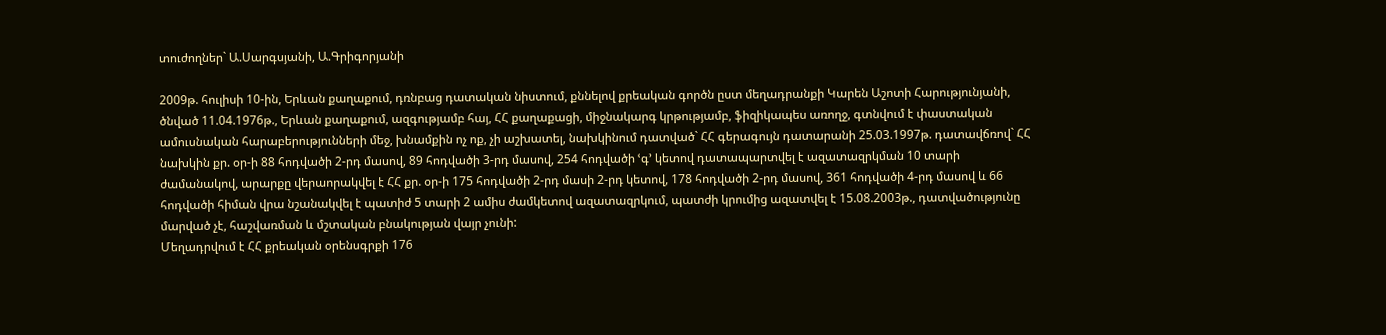տուժողներ` Ա.Սարգսյանի, Ա.Գրիգորյանի

2009թ. հուլիսի 10-ին, Երևան քաղաքում, դռնբաց դատական նիստում, քննելով քրեական գործն ըստ մեղադրանքի Կարեն Աշոտի Հարությունյանի, ծնված 11.04.1976թ., Երևան քաղաքում, ազգությամբ հայ, ՀՀ քաղաքացի, միջնակարգ կրթությամբ, ֆիզիկապես առողջ, գտնվում է փաստական ամուսնական հարաբերությունների մեջ, խնամքին ոչ ոք, չի աշխատել, նախկինում դատված` ՀՀ գերագույն դատարանի 25.03.1997թ. դատավճռով` ՀՀ նախկին քր. օր-ի 88 հոդվածի 2-րդ մասով, 89 հոդվածի 3-րդ մասով, 254 հոդվածի ՙգ՚ կետով դատապարտվել է ազատազրկման 10 տարի ժամանակով, արարքը վերաորակվել է ՀՀ քր. օր-ի 175 հոդվածի 2-րդ մասի 2-րդ կետով, 178 հոդվածի 2-րդ մասով, 361 հոդվածի 4-րդ մասով և 66 հոդվածի հիման վրա նշանակվել է պատիժ 5 տարի 2 ամիս ժամկետով ազատազրկում, պատժի կրումից ազատվել է 15.08.2003թ., դատվածությունը մարված չէ, հաշվառման և մշտական բնակության վայր չունի:
Մեղադրվում է ՀՀ քրեական օրենսգրքի 176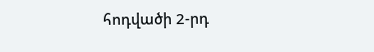հոդվածի 2-րդ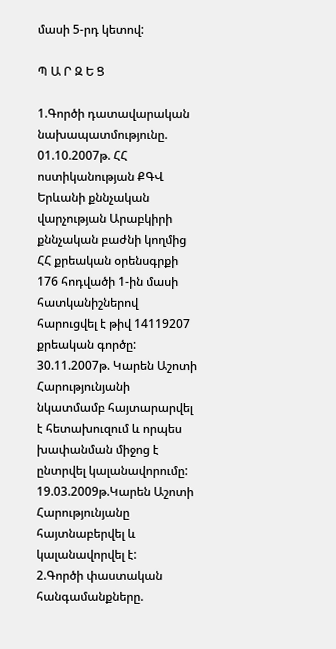մասի 5-րդ կետով:

Պ Ա Ր Զ Ե Ց

1.Գործի դատավարական նախապատմությունը.
01.10.2007թ. ՀՀ ոստիկանության ՔԳՎ Երևանի քննչական վարչության Արաբկիրի քննչական բաժնի կողմից ՀՀ քրեական օրենսգրքի 176 հոդվածի 1-ին մասի հատկանիշներով հարուցվել է թիվ 14119207 քրեական գործը:
30.11.2007թ. Կարեն Աշոտի Հարությունյանի նկատմամբ հայտարարվել է հետախուզում և որպես խափանման միջոց է ընտրվել կալանավորումը:
19.03.2009թ.Կարեն Աշոտի Հարությունյանը հայտնաբերվել և կալանավորվել է:
2.Գործի փաստական հանգամանքները.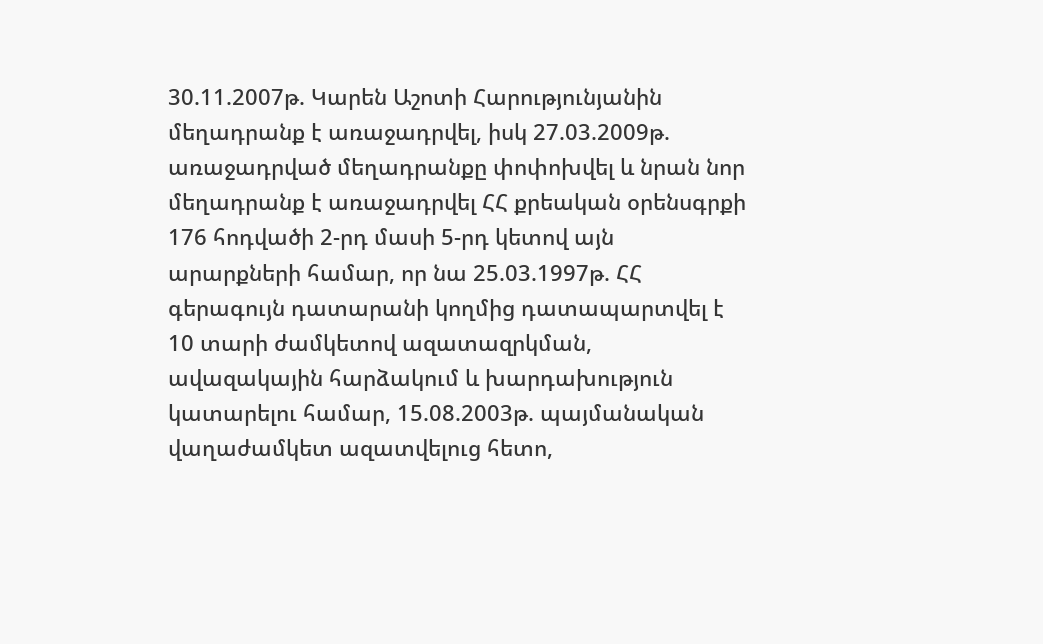30.11.2007թ. Կարեն Աշոտի Հարությունյանին մեղադրանք է առաջադրվել, իսկ 27.03.2009թ. առաջադրված մեղադրանքը փոփոխվել և նրան նոր մեղադրանք է առաջադրվել ՀՀ քրեական օրենսգրքի 176 հոդվածի 2-րդ մասի 5-րդ կետով այն արարքների համար, որ նա 25.03.1997թ. ՀՀ գերագույն դատարանի կողմից դատապարտվել է 10 տարի ժամկետով ազատազրկման, ավազակային հարձակում և խարդախություն կատարելու համար, 15.08.2003թ. պայմանական վաղաժամկետ ազատվելուց հետո,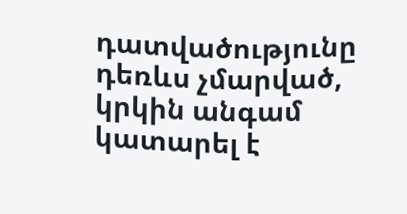դատվածությունը դեռևս չմարված, կրկին անգամ կատարել է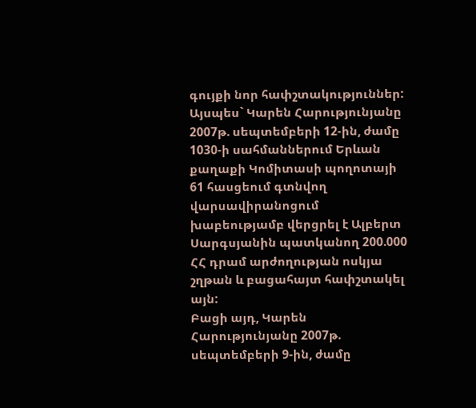գույքի նոր հափշտակություններ:
Այսպես` Կարեն Հարությունյանը 2007թ. սեպտեմբերի 12-ին, ժամը 1030-ի սահմաններում Երևան քաղաքի Կոմիտասի պողոտայի 61 հասցեում գտնվող վարսավիրանոցում խաբեությամբ վերցրել է Ալբերտ Սարգսյանին պատկանող 200.000 ՀՀ դրամ արժողության ոսկյա շղթան և բացահայտ հափշտակել այն:
Բացի այդ, Կարեն Հարությունյանը 2007թ. սեպտեմբերի 9-ին, ժամը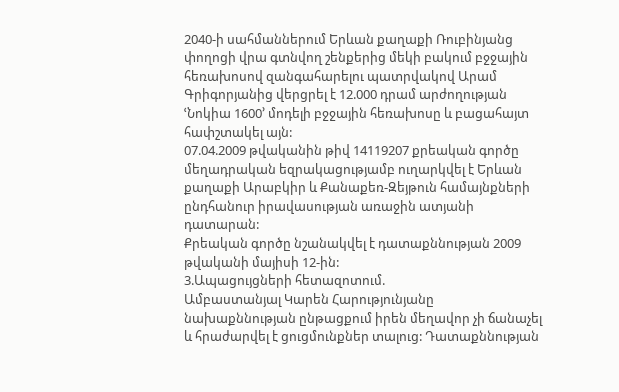2040-ի սահմաններում Երևան քաղաքի Ռուբինյանց փողոցի վրա գտնվող շենքերից մեկի բակում բջջային հեռախոսով զանգահարելու պատրվակով Արամ Գրիգորյանից վերցրել է 12.000 դրամ արժողության ՙՆոկիա 1600՚ մոդելի բջջային հեռախոսը և բացահայտ հափշտակել այն:
07.04.2009 թվականին թիվ 14119207 քրեական գործը մեղադրական եզրակացությամբ ուղարկվել է Երևան քաղաքի Արաբկիր և Քանաքեռ-Զեյթուն համայնքների ընդհանուր իրավասության առաջին ատյանի դատարան:
Քրեական գործը նշանակվել է դատաքննության 2009 թվականի մայիսի 12-ին:
3.Ապացույցների հետազոտում.
Ամբաստանյալ Կարեն Հարությունյանը նախաքննության ընթացքում իրեն մեղավոր չի ճանաչել և հրաժարվել է ցուցմունքներ տալուց: Դատաքննության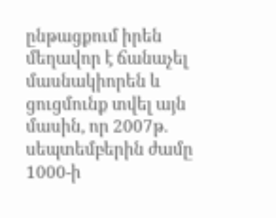ընթացքում իրեն մեղավոր է ճանաչել մասնակիորեն և ցուցմունք տվել այն մասին, որ 2007թ. սեպտեմբերին ժամը 1000-ի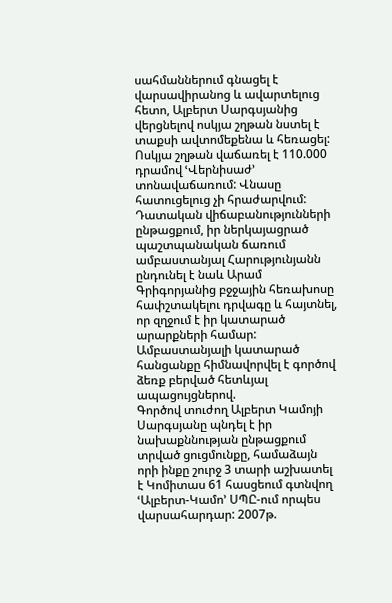սահմաններում գնացել է վարսավիրանոց և ավարտելուց հետո, Ալբերտ Սարգսյանից վերցնելով ոսկյա շղթան նստել է տաքսի ավտոմեքենա և հեռացել: Ոսկյա շղթան վաճառել է 110.000 դրամով ՙՎերնիսաժ՚ տոնավաճառում: Վնասը հատուցելուց չի հրաժարվում:
Դատական վիճաբանությունների ընթացքում, իր ներկայացրած պաշտպանական ճառում ամբաստանյալ Հարությունյանն ընդունել է նաև Արամ Գրիգորյանից բջջային հեռախոսը հափշտակելու դրվագը և հայտնել, որ զղջում է իր կատարած արարքների համար:
Ամբաստանյալի կատարած հանցանքը հիմնավորվել է գործով ձեռք բերված հետևյալ ապացույցներով.
Գործով տուժող Ալբերտ Կամոյի Սարգսյանը պնդել է իր նախաքննության ընթացքում տրված ցուցմունքը, համաձայն որի ինքը շուրջ 3 տարի աշխատել է Կոմիտաս 61 հասցեում գտնվող ՙԱլբերտ-Կամո՚ ՍՊԸ-ում որպես վարսահարդար: 2007թ.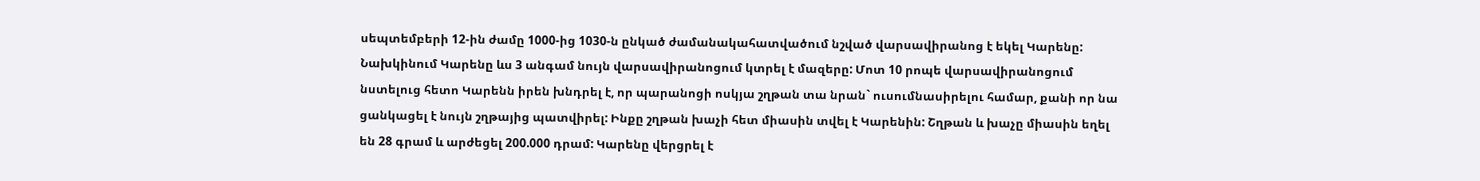սեպտեմբերի 12-ին ժամը 1000-ից 1030-ն ընկած ժամանակահատվածում նշված վարսավիրանոց է եկել Կարենը: Նախկինում Կարենը ևս 3 անգամ նույն վարսավիրանոցում կտրել է մազերը: Մոտ 10 րոպե վարսավիրանոցում նստելուց հետո Կարենն իրեն խնդրել է, որ պարանոցի ոսկյա շղթան տա նրան` ուսումնասիրելու համար, քանի որ նա ցանկացել է նույն շղթայից պատվիրել: Ինքը շղթան խաչի հետ միասին տվել է Կարենին: Շղթան և խաչը միասին եղել են 28 գրամ և արժեցել 200.000 դրամ: Կարենը վերցրել է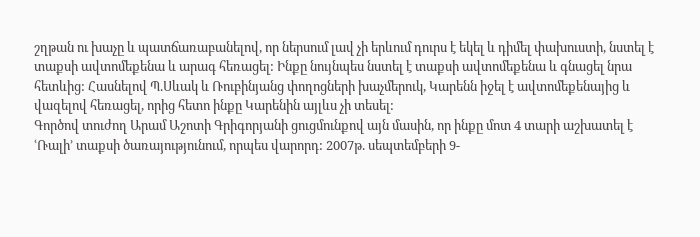շղթան ու խաչը և պատճառաբանելով, որ ներսում լավ չի երևում դուրս է եկել և դիմել փախուստի, նստել է տաքսի ավտոմեքենա և արագ հեռացել: Ինքը նույնպես նստել է տաքսի ավտոմեքենա և գնացել նրա հետևից: Հասնելով Պ.Սևակ և Ռուբինյանց փողոցների խաչմերուկ, Կարենն իջել է ավտոմեքենայից և վազելով հեռացել, որից հետո ինքը Կարենին այլևս չի տեսել:
Գործով տուժող Արամ Աշոտի Գրիգորյանի ցուցմունքով այն մասին, որ ինքը մոտ 4 տարի աշխատել է ՙՌալի՚ տաքսի ծառայությունում, որպես վարորդ: 2007թ. սեպտեմբերի 9-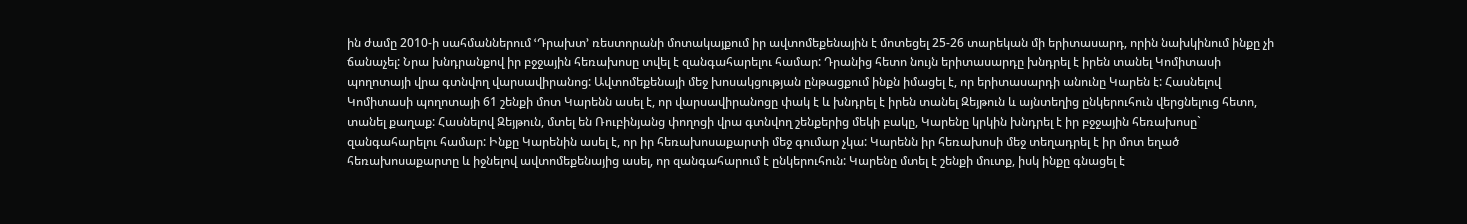ին ժամը 2010-ի սահմաններում ՙԴրախտ՚ ռեստորանի մոտակայքում իր ավտոմեքենային է մոտեցել 25-26 տարեկան մի երիտասարդ, որին նախկինում ինքը չի ճանաչել: Նրա խնդրանքով իր բջջային հեռախոսը տվել է զանգահարելու համար: Դրանից հետո նույն երիտասարդը խնդրել է իրեն տանել Կոմիտասի պողոտայի վրա գտնվող վարսավիրանոց: Ավտոմեքենայի մեջ խոսակցության ընթացքում ինքն իմացել է, որ երիտասարդի անունը Կարեն է: Հասնելով Կոմիտասի պողոտայի 61 շենքի մոտ Կարենն ասել է, որ վարսավիրանոցը փակ է և խնդրել է իրեն տանել Զեյթուն և այնտեղից ընկերուհուն վերցնելուց հետո, տանել քաղաք: Հասնելով Զեյթուն, մտել են Ռուբինյանց փողոցի վրա գտնվող շենքերից մեկի բակը, Կարենը կրկին խնդրել է իր բջջային հեռախոսը` զանգահարելու համար: Ինքը Կարենին ասել է, որ իր հեռախոսաքարտի մեջ գումար չկա: Կարենն իր հեռախոսի մեջ տեղադրել է իր մոտ եղած հեռախոսաքարտը և իջնելով ավտոմեքենայից ասել, որ զանգահարում է ընկերուհուն: Կարենը մտել է շենքի մուտք, իսկ ինքը գնացել է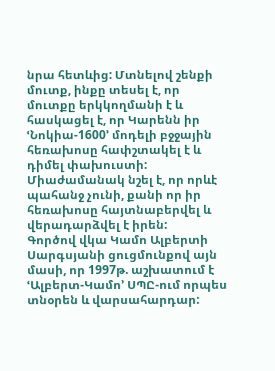նրա հետևից: Մտնելով շենքի մուտք, ինքը տեսել է, որ մուտքը երկկողմանի է և հասկացել է, որ Կարենն իր ՙՆոկիա-1600՚ մոդելի բջջային հեռախոսը հափշտակել է և դիմել փախուստի: Միաժամանակ նշել է, որ որևէ պահանջ չունի, քանի որ իր հեռախոսը հայտնաբերվել և վերադարձվել է իրեն:
Գործով վկա Կամո Ալբերտի Սարգսյանի ցուցմունքով այն մասի, որ 1997թ. աշխատում է ՙԱլբերտ-Կամո՚ ՍՊԸ-ում որպես տնօրեն և վարսահարդար: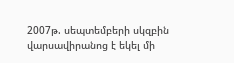2007թ. սեպտեմբերի սկզբին վարսավիրանոց է եկել մի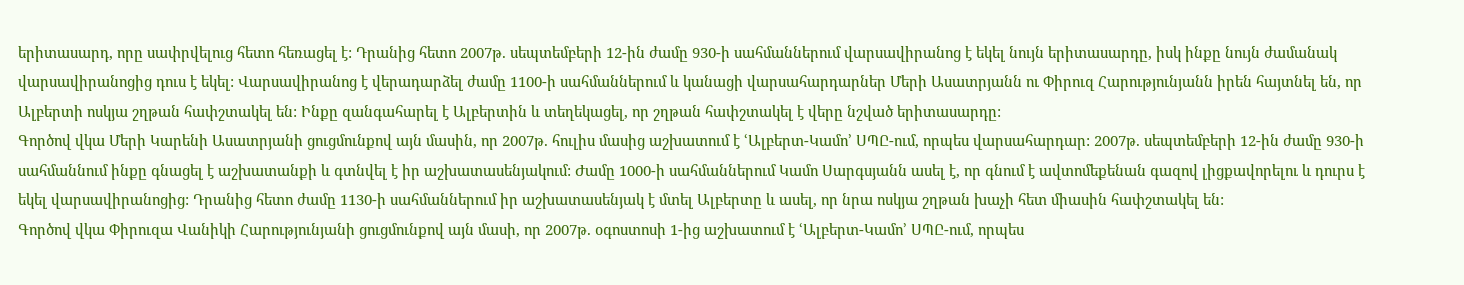երիտասարդ, որը սափրվելուց հետո հեռացել է: Դրանից հետո 2007թ. սեպտեմբերի 12-ին ժամը 930-ի սահմաններում վարսավիրանոց է եկել նույն երիտասարդը, իսկ ինքը նույն ժամանակ վարսավիրանոցից դուս է եկել: Վարսավիրանոց է վերադարձել ժամը 1100-ի սահմաններում և կանացի վարսահարդարներ Մերի Ասատրյանն ու Փիրուզ Հարությունյանն իրեն հայտնել են, որ Ալբերտի ոսկյա շղթան հափշտակել են: Ինքը զանգահարել է Ալբերտին և տեղեկացել, որ շղթան հափշտակել է վերը նշված երիտասարդը:
Գործով վկա Մերի Կարենի Ասատրյանի ցուցմունքով այն մասին, որ 2007թ. հուլիս մասից աշխատում է ՙԱլբերտ-Կամո՚ ՍՊԸ-ում, որպես վարսահարդար: 2007թ. սեպտեմբերի 12-ին ժամը 930-ի սահմաննում ինքը գնացել է աշխատանքի և գտնվել է իր աշխատասենյակում: Ժամը 1000-ի սահմաններում Կամո Սարգսյանն ասել է, որ գնում է ավտոմեքենան գազով լիցքավորելու և դուրս է եկել վարսավիրանոցից: Դրանից հետո ժամը 1130-ի սահմաններում իր աշխատասենյակ է մտել Ալբերտը և ասել, որ նրա ոսկյա շղթան խաչի հետ միասին հափշտակել են:
Գործով վկա Փիրուզա Վանիկի Հարությունյանի ցուցմունքով այն մասի, որ 2007թ. օգոստոսի 1-ից աշխատում է ՙԱլբերտ-Կամո՚ ՍՊԸ-ում, որպես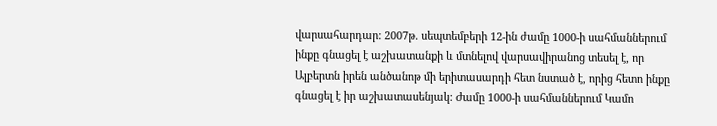վարսահարդար: 2007թ. սեպտեմբերի 12-ին ժամը 1000-ի սահմաններում ինքը գնացել է աշխատանքի և մտնելով վարսավիրանոց տեսել է, որ Ալբերտն իրեն անծանոթ մի երիտասարդի հետ նստած է, որից հետո ինքը գնացել է իր աշխատասենյակ: Ժամը 1000-ի սահմաններում Կամո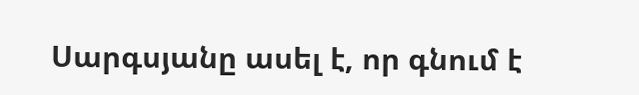Սարգսյանը ասել է, որ գնում է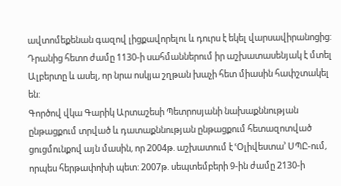ավտոմեքենան գազով լիցքավորելու և դուրս է եկել վարսավիրանոցից: Դրանից հետո ժամը 1130-ի սահմաններում իր աշխատասենյակ է մտել Ալբերտը և ասել, որ նրա ոսկյա շղթան խաչի հետ միասին հափշտակել են:
Գործով վկա Գարիկ Արտաշեսի Պետրոսյանի նախաքննության ընթացքում տրված և դատաքննության ընթացքում հետազոտված ցուցմունքով այն մասին, որ 2004թ. աշխատում է ՙՕլիվեստա՚ ՍՊԸ-ում, որպես հերթափոխի պետ: 2007թ. սեպտեմբերի 9-ին ժամը 2130-ի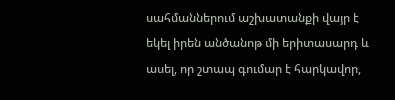սահմաններում աշխատանքի վայր է եկել իրեն անծանոթ մի երիտասարդ և ասել, որ շտապ գումար է հարկավոր,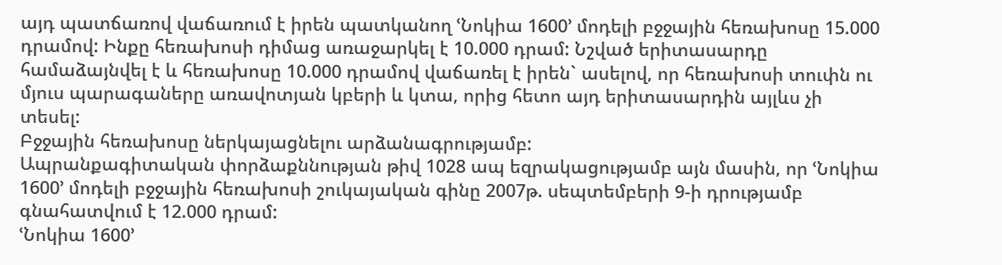այդ պատճառով վաճառում է իրեն պատկանող ՙՆոկիա 1600՚ մոդելի բջջային հեռախոսը 15.000 դրամով: Ինքը հեռախոսի դիմաց առաջարկել է 10.000 դրամ: Նշված երիտասարդը համաձայնվել է և հեռախոսը 10.000 դրամով վաճառել է իրեն` ասելով, որ հեռախոսի տուփն ու մյուս պարագաները առավոտյան կբերի և կտա, որից հետո այդ երիտասարդին այլևս չի տեսել:
Բջջային հեռախոսը ներկայացնելու արձանագրությամբ:
Ապրանքագիտական փորձաքննության թիվ 1028 ապ եզրակացությամբ այն մասին, որ ՙՆոկիա 1600՚ մոդելի բջջային հեռախոսի շուկայական գինը 2007թ. սեպտեմբերի 9-ի դրությամբ գնահատվում է 12.000 դրամ:
ՙՆոկիա 1600՚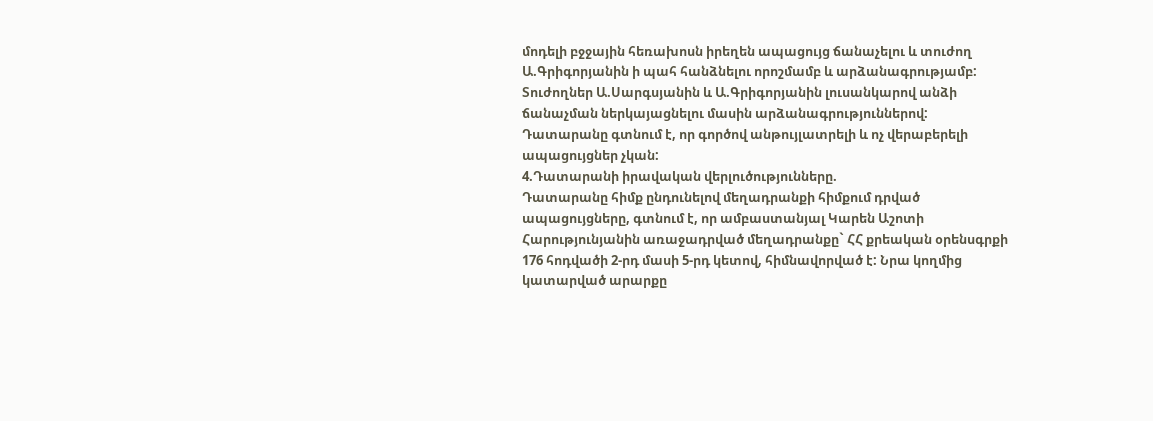մոդելի բջջային հեռախոսն իրեղեն ապացույց ճանաչելու և տուժող Ա.Գրիգորյանին ի պահ հանձնելու որոշմամբ և արձանագրությամբ:
Տուժողներ Ա.Սարգսյանին և Ա.Գրիգորյանին լուսանկարով անձի ճանաչման ներկայացնելու մասին արձանագրություններով:
Դատարանը գտնում է, որ գործով անթույլատրելի և ոչ վերաբերելի ապացույցներ չկան:
4.Դատարանի իրավական վերլուծությունները.
Դատարանը հիմք ընդունելով մեղադրանքի հիմքում դրված ապացույցները, գտնում է, որ ամբաստանյալ Կարեն Աշոտի Հարությունյանին առաջադրված մեղադրանքը` ՀՀ քրեական օրենսգրքի 176 հոդվածի 2-րդ մասի 5-րդ կետով, հիմնավորված է: Նրա կողմից կատարված արարքը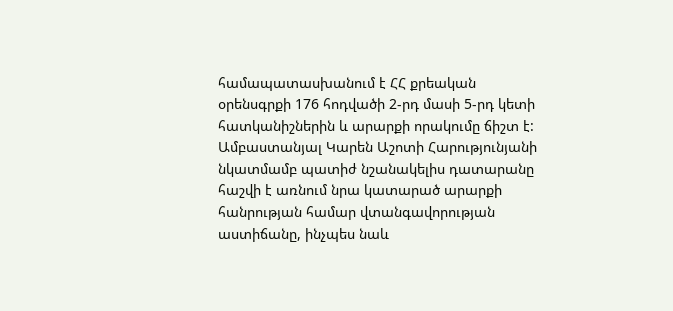համապատասխանում է ՀՀ քրեական օրենսգրքի 176 հոդվածի 2-րդ մասի 5-րդ կետի հատկանիշներին և արարքի որակումը ճիշտ է:
Ամբաստանյալ Կարեն Աշոտի Հարությունյանի նկատմամբ պատիժ նշանակելիս դատարանը հաշվի է առնում նրա կատարած արարքի հանրության համար վտանգավորության աստիճանը, ինչպես նաև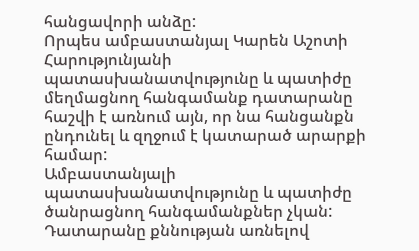հանցավորի անձը:
Որպես ամբաստանյալ Կարեն Աշոտի Հարությունյանի պատասխանատվությունը և պատիժը մեղմացնող հանգամանք դատարանը հաշվի է առնում այն, որ նա հանցանքն ընդունել և զղջում է կատարած արարքի համար:
Ամբաստանյալի պատասխանատվությունը և պատիժը ծանրացնող հանգամանքներ չկան:
Դատարանը քննության առնելով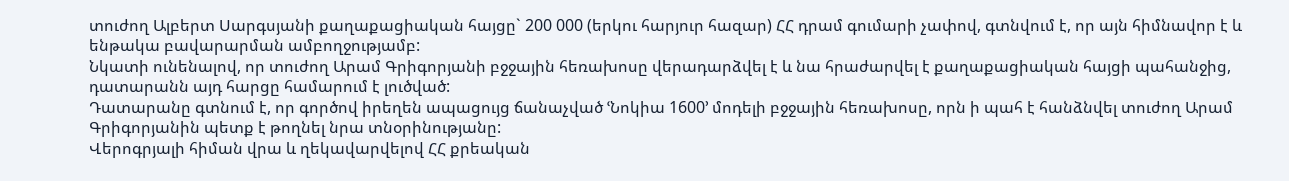տուժող Ալբերտ Սարգսյանի քաղաքացիական հայցը` 200 000 (երկու հարյուր հազար) ՀՀ դրամ գումարի չափով, գտնվում է, որ այն հիմնավոր է և ենթակա բավարարման ամբողջությամբ:
Նկատի ունենալով, որ տուժող Արամ Գրիգորյանի բջջային հեռախոսը վերադարձվել է և նա հրաժարվել է քաղաքացիական հայցի պահանջից, դատարանն այդ հարցը համարում է լուծված:
Դատարանը գտնում է, որ գործով իրեղեն ապացույց ճանաչված ՙՆոկիա 1600՚ մոդելի բջջային հեռախոսը, որն ի պահ է հանձնվել տուժող Արամ Գրիգորյանին պետք է թողնել նրա տնօրինությանը:
Վերոգրյալի հիման վրա և ղեկավարվելով ՀՀ քրեական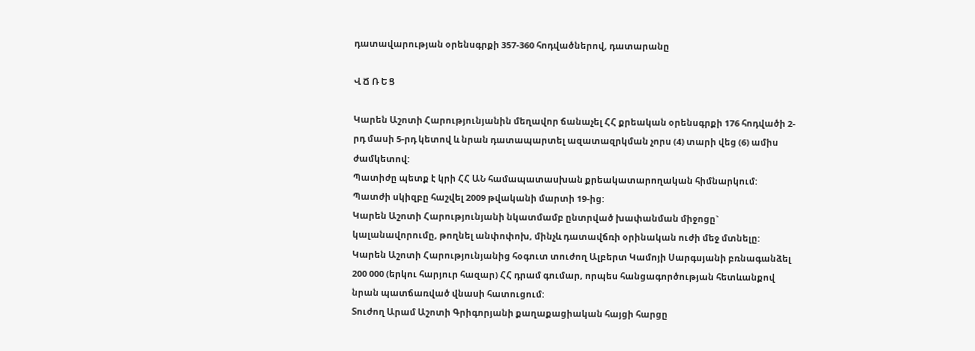դատավարության օրենսգրքի 357-360 հոդվածներով, դատարանը

Վ Ճ Ռ Ե Ց

Կարեն Աշոտի Հարությունյանին մեղավոր ճանաչել ՀՀ քրեական օրենսգրքի 176 հոդվածի 2-րդ մասի 5-րդ կետով և նրան դատապարտել ազատազրկման չորս (4) տարի վեց (6) ամիս ժամկետով:
Պատիժը պետք է կրի ՀՀ ԱՆ համապատասխան քրեակատարողական հիմնարկում:
Պատժի սկիզբը հաշվել 2009 թվականի մարտի 19-ից:
Կարեն Աշոտի Հարությունյանի նկատմամբ ընտրված խափանման միջոցը` կալանավորումը, թողնել անփոփոխ, մինչև դատավճռի օրինական ուժի մեջ մտնելը:
Կարեն Աշոտի Հարությունյանից հօգուտ տուժող Ալբերտ Կամոյի Սարգսյանի բռնագանձել 200 000 (երկու հարյուր հազար) ՀՀ դրամ գումար, որպես հանցագործության հետևանքով նրան պատճառված վնասի հատուցում:
Տուժող Արամ Աշոտի Գրիգորյանի քաղաքացիական հայցի հարցը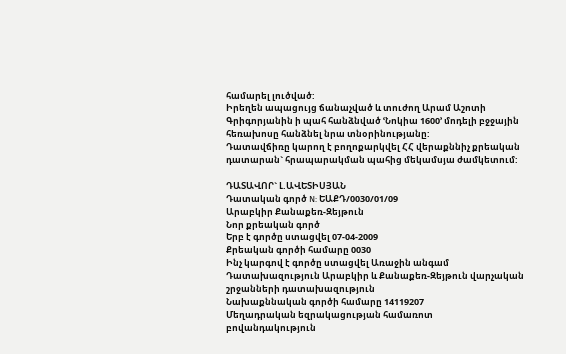համարել լուծված:
Իրեղեն ապացույց ճանաչված և տուժող Արամ Աշոտի Գրիգորյանին ի պահ հանձնված ՙՆոկիա 1600՚ մոդելի բջջային հեռախոսը հանձնել նրա տնօրինությանը:
Դատավճիռը կարող է բողոքարկվել ՀՀ վերաքննիչ քրեական դատարան` հրապարակման պահից մեկամսյա ժամկետում:

ԴԱՏԱՎՈՐ` Լ.ԱՎԵՏԻՍՅԱՆ
Դատական գործ N: ԵԱՔԴ/0030/01/09
Արաբկիր Քանաքեռ-Զեյթուն
Նոր քրեական գործ
Երբ է գործը ստացվել 07-04-2009
Քրեական գործի համարը 0030
Ինչ կարգով է գործը ստացվել Առաջին անգամ
Դատախազություն Արաբկիր և Քանաքեռ-Զեյթուն վարչական շրջանների դատախազություն
Նախաքննական գործի համարը 14119207
Մեղադրական եզրակացության համառոտ բովանդակություն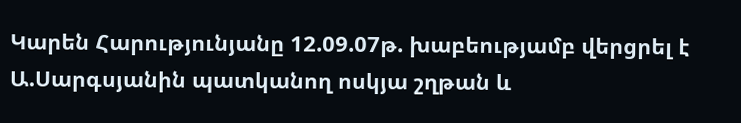Կարեն Հարությունյանը 12.09.07թ. խաբեությամբ վերցրել է Ա.Սարգսյանին պատկանող ոսկյա շղթան և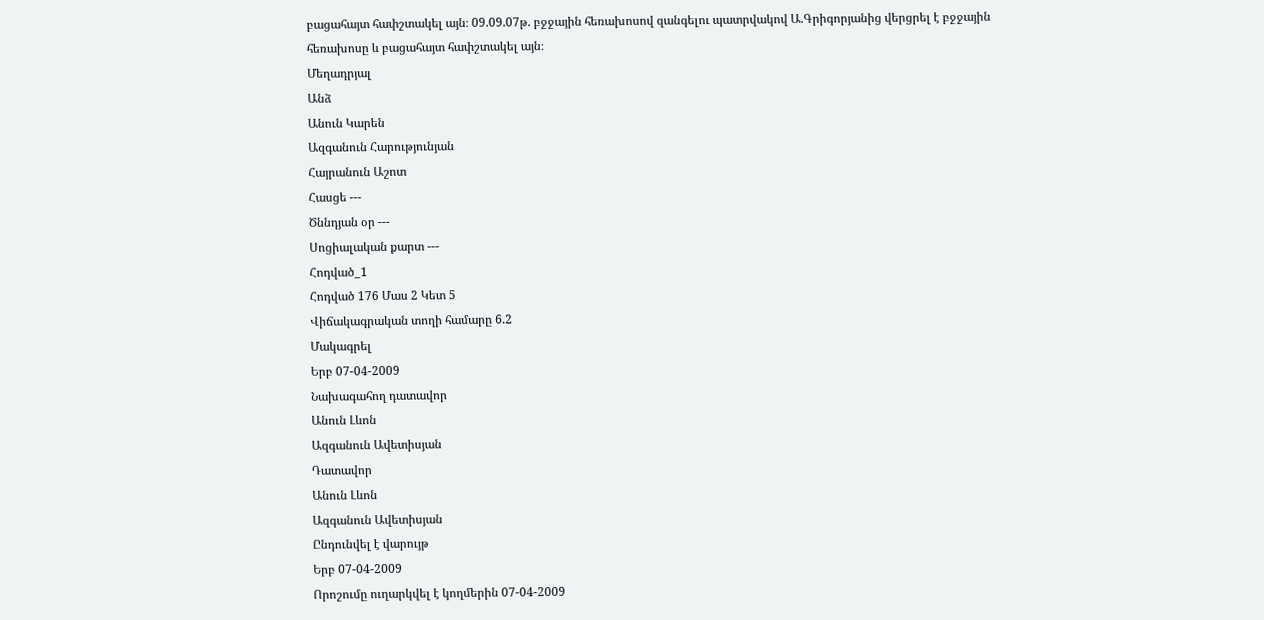բացահայտ հափշտակել այն։ 09.09.07թ. բջջային հեռախոսով զանգելու պատրվակով Ա.Գրիգորյանից վերցրել է բջջային հեռախոսը և բացահայտ հափշտակել այն։
Մեղադրյալ
Անձ
Անուն Կարեն
Ազգանուն Հարությունյան
Հայրանուն Աշոտ
Հասցե ---
Ծննդյան օր ---
Սոցիալական քարտ ---
Հոդված_1
Հոդված 176 Մաս 2 Կետ 5
Վիճակագրական տողի համարը 6.2
Մակագրել
Երբ 07-04-2009
Նախագահող դատավոր
Անուն Լևոն
Ազգանուն Ավետիսյան
Դատավոր
Անուն Լևոն
Ազգանուն Ավետիսյան
Ընդունվել է վարույթ
Երբ 07-04-2009
Որոշումը ուղարկվել է կողմերին 07-04-2009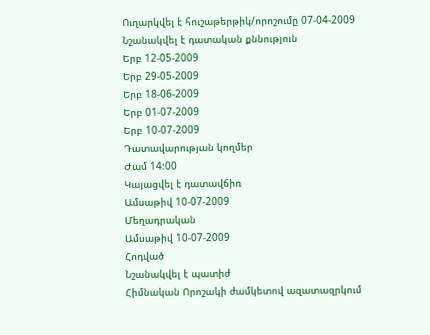Ուղարկվել է հուշաթերթիկ/որոշումը 07-04-2009
Նշանակվել է դատական քննություն
Երբ 12-05-2009
Երբ 29-05-2009
Երբ 18-06-2009
Երբ 01-07-2009
Երբ 10-07-2009
Դատավարության կողմեր
Ժամ 14:00
Կայացվել է դատավճիռ
Ամսաթիվ 10-07-2009
Մեղադրական
Ամսաթիվ 10-07-2009
Հոդված
Նշանակվել է պատիժ
Հիմնական Որոշակի ժամկետով ազատազրկում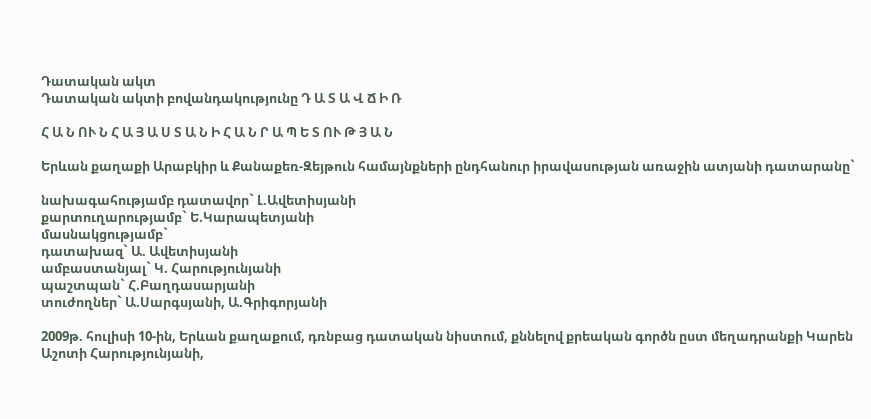Դատական ակտ
Դատական ակտի բովանդակությունը Դ Ա Տ Ա Վ Ճ Ի Ռ

Հ Ա Ն ՈՒ Ն Հ Ա Յ Ա Ս Տ Ա Ն Ի Հ Ա Ն Ր Ա Պ Ե Տ ՈՒ Թ Յ Ա Ն

Երևան քաղաքի Արաբկիր և Քանաքեռ-Զեյթուն համայնքների ընդհանուր իրավասության առաջին ատյանի դատարանը`

նախագահությամբ դատավոր` Լ.Ավետիսյանի
քարտուղարությամբ` Ե.Կարապետյանի
մասնակցությամբ`
դատախազ` Ա. Ավետիսյանի
ամբաստանյալ` Կ. Հարությունյանի
պաշտպան` Հ.Բաղդասարյանի
տուժողներ` Ա.Սարգսյանի, Ա.Գրիգորյանի

2009թ. հուլիսի 10-ին, Երևան քաղաքում, դռնբաց դատական նիստում, քննելով քրեական գործն ըստ մեղադրանքի Կարեն Աշոտի Հարությունյանի,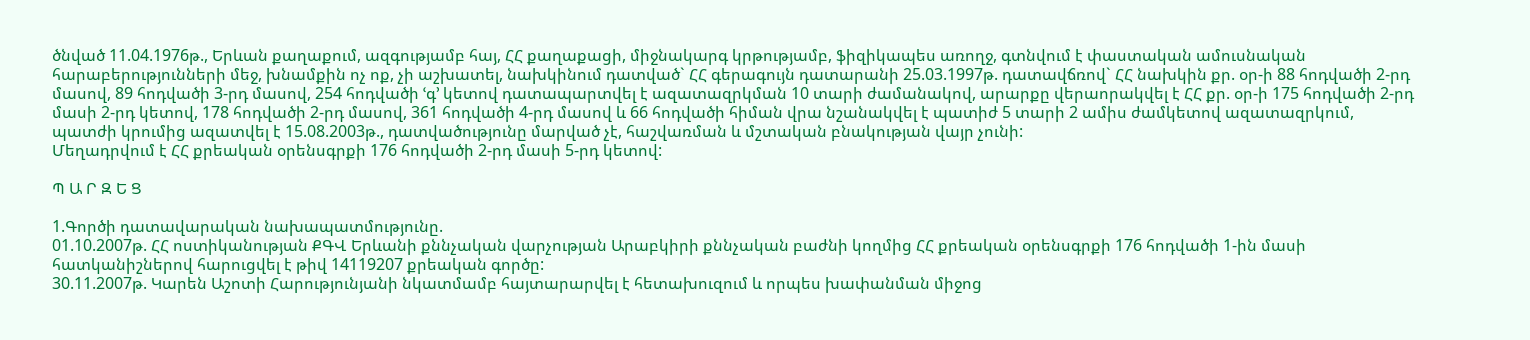ծնված 11.04.1976թ., Երևան քաղաքում, ազգությամբ հայ, ՀՀ քաղաքացի, միջնակարգ կրթությամբ, ֆիզիկապես առողջ, գտնվում է փաստական ամուսնական հարաբերությունների մեջ, խնամքին ոչ ոք, չի աշխատել, նախկինում դատված` ՀՀ գերագույն դատարանի 25.03.1997թ. դատավճռով` ՀՀ նախկին քր. օր-ի 88 հոդվածի 2-րդ մասով, 89 հոդվածի 3-րդ մասով, 254 հոդվածի ՙգ՚ կետով դատապարտվել է ազատազրկման 10 տարի ժամանակով, արարքը վերաորակվել է ՀՀ քր. օր-ի 175 հոդվածի 2-րդ մասի 2-րդ կետով, 178 հոդվածի 2-րդ մասով, 361 հոդվածի 4-րդ մասով և 66 հոդվածի հիման վրա նշանակվել է պատիժ 5 տարի 2 ամիս ժամկետով ազատազրկում, պատժի կրումից ազատվել է 15.08.2003թ., դատվածությունը մարված չէ, հաշվառման և մշտական բնակության վայր չունի:
Մեղադրվում է ՀՀ քրեական օրենսգրքի 176 հոդվածի 2-րդ մասի 5-րդ կետով:

Պ Ա Ր Զ Ե Ց

1.Գործի դատավարական նախապատմությունը.
01.10.2007թ. ՀՀ ոստիկանության ՔԳՎ Երևանի քննչական վարչության Արաբկիրի քննչական բաժնի կողմից ՀՀ քրեական օրենսգրքի 176 հոդվածի 1-ին մասի հատկանիշներով հարուցվել է թիվ 14119207 քրեական գործը:
30.11.2007թ. Կարեն Աշոտի Հարությունյանի նկատմամբ հայտարարվել է հետախուզում և որպես խափանման միջոց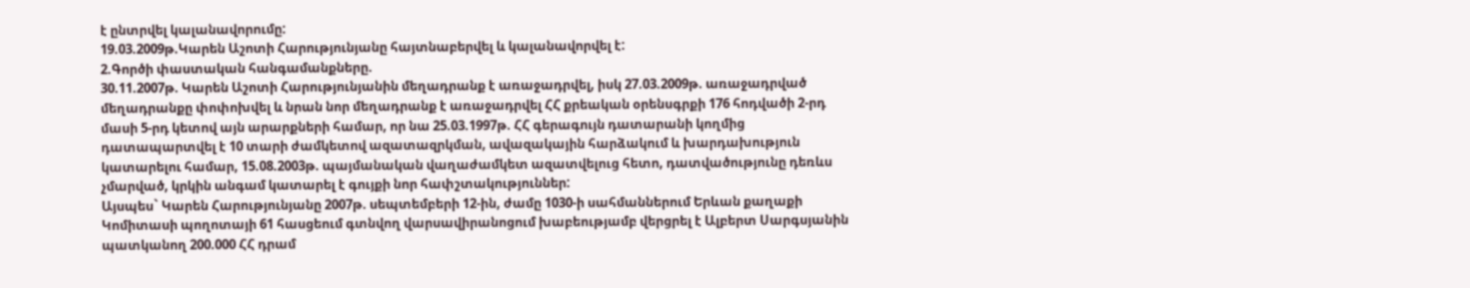է ընտրվել կալանավորումը:
19.03.2009թ.Կարեն Աշոտի Հարությունյանը հայտնաբերվել և կալանավորվել է:
2.Գործի փաստական հանգամանքները.
30.11.2007թ. Կարեն Աշոտի Հարությունյանին մեղադրանք է առաջադրվել, իսկ 27.03.2009թ. առաջադրված մեղադրանքը փոփոխվել և նրան նոր մեղադրանք է առաջադրվել ՀՀ քրեական օրենսգրքի 176 հոդվածի 2-րդ մասի 5-րդ կետով այն արարքների համար, որ նա 25.03.1997թ. ՀՀ գերագույն դատարանի կողմից դատապարտվել է 10 տարի ժամկետով ազատազրկման, ավազակային հարձակում և խարդախություն կատարելու համար, 15.08.2003թ. պայմանական վաղաժամկետ ազատվելուց հետո, դատվածությունը դեռևս չմարված, կրկին անգամ կատարել է գույքի նոր հափշտակություններ:
Այսպես` Կարեն Հարությունյանը 2007թ. սեպտեմբերի 12-ին, ժամը 1030-ի սահմաններում Երևան քաղաքի Կոմիտասի պողոտայի 61 հասցեում գտնվող վարսավիրանոցում խաբեությամբ վերցրել է Ալբերտ Սարգսյանին պատկանող 200.000 ՀՀ դրամ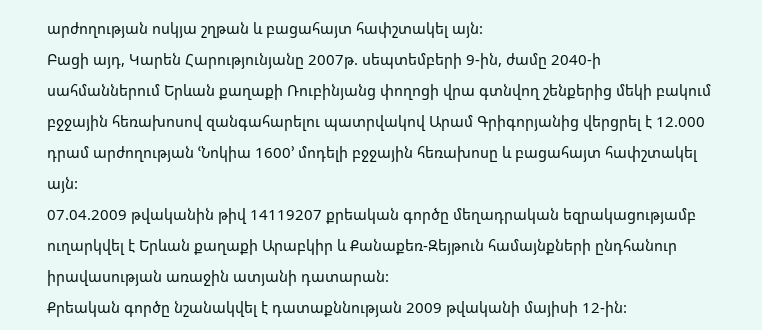արժողության ոսկյա շղթան և բացահայտ հափշտակել այն:
Բացի այդ, Կարեն Հարությունյանը 2007թ. սեպտեմբերի 9-ին, ժամը 2040-ի սահմաններում Երևան քաղաքի Ռուբինյանց փողոցի վրա գտնվող շենքերից մեկի բակում բջջային հեռախոսով զանգահարելու պատրվակով Արամ Գրիգորյանից վերցրել է 12.000 դրամ արժողության ՙՆոկիա 1600՚ մոդելի բջջային հեռախոսը և բացահայտ հափշտակել այն:
07.04.2009 թվականին թիվ 14119207 քրեական գործը մեղադրական եզրակացությամբ ուղարկվել է Երևան քաղաքի Արաբկիր և Քանաքեռ-Զեյթուն համայնքների ընդհանուր իրավասության առաջին ատյանի դատարան:
Քրեական գործը նշանակվել է դատաքննության 2009 թվականի մայիսի 12-ին: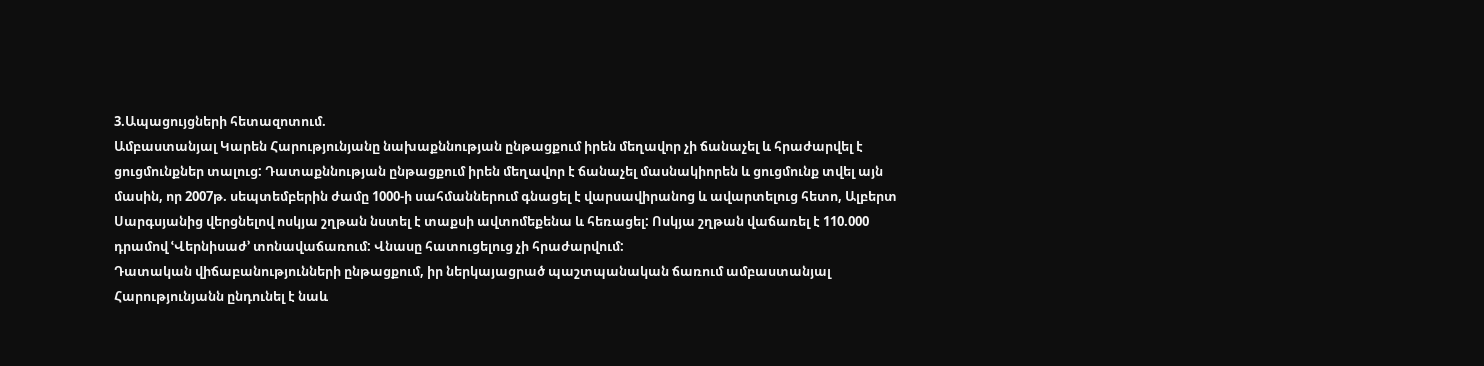3.Ապացույցների հետազոտում.
Ամբաստանյալ Կարեն Հարությունյանը նախաքննության ընթացքում իրեն մեղավոր չի ճանաչել և հրաժարվել է ցուցմունքներ տալուց: Դատաքննության ընթացքում իրեն մեղավոր է ճանաչել մասնակիորեն և ցուցմունք տվել այն մասին, որ 2007թ. սեպտեմբերին ժամը 1000-ի սահմաններում գնացել է վարսավիրանոց և ավարտելուց հետո, Ալբերտ Սարգսյանից վերցնելով ոսկյա շղթան նստել է տաքսի ավտոմեքենա և հեռացել: Ոսկյա շղթան վաճառել է 110.000 դրամով ՙՎերնիսաժ՚ տոնավաճառում: Վնասը հատուցելուց չի հրաժարվում:
Դատական վիճաբանությունների ընթացքում, իր ներկայացրած պաշտպանական ճառում ամբաստանյալ Հարությունյանն ընդունել է նաև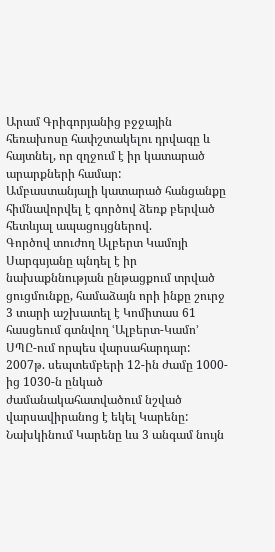Արամ Գրիգորյանից բջջային հեռախոսը հափշտակելու դրվագը և հայտնել, որ զղջում է իր կատարած արարքների համար:
Ամբաստանյալի կատարած հանցանքը հիմնավորվել է գործով ձեռք բերված հետևյալ ապացույցներով.
Գործով տուժող Ալբերտ Կամոյի Սարգսյանը պնդել է իր նախաքննության ընթացքում տրված ցուցմունքը, համաձայն որի ինքը շուրջ 3 տարի աշխատել է Կոմիտաս 61 հասցեում գտնվող ՙԱլբերտ-Կամո՚ ՍՊԸ-ում որպես վարսահարդար: 2007թ. սեպտեմբերի 12-ին ժամը 1000-ից 1030-ն ընկած ժամանակահատվածում նշված վարսավիրանոց է եկել Կարենը: Նախկինում Կարենը ևս 3 անգամ նույն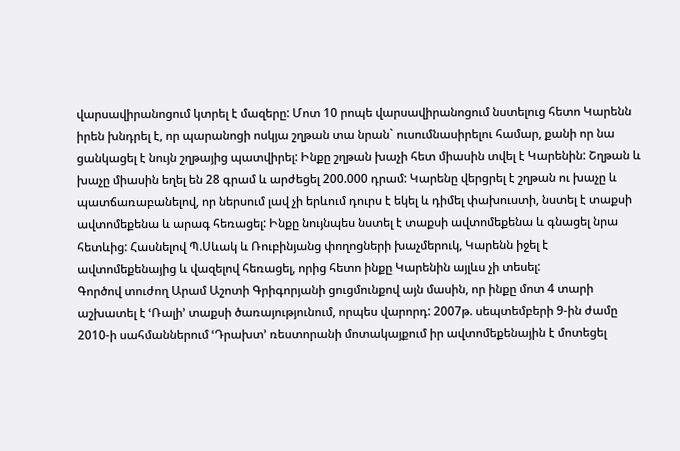վարսավիրանոցում կտրել է մազերը: Մոտ 10 րոպե վարսավիրանոցում նստելուց հետո Կարենն իրեն խնդրել է, որ պարանոցի ոսկյա շղթան տա նրան` ուսումնասիրելու համար, քանի որ նա ցանկացել է նույն շղթայից պատվիրել: Ինքը շղթան խաչի հետ միասին տվել է Կարենին: Շղթան և խաչը միասին եղել են 28 գրամ և արժեցել 200.000 դրամ: Կարենը վերցրել է շղթան ու խաչը և պատճառաբանելով, որ ներսում լավ չի երևում դուրս է եկել և դիմել փախուստի, նստել է տաքսի ավտոմեքենա և արագ հեռացել: Ինքը նույնպես նստել է տաքսի ավտոմեքենա և գնացել նրա հետևից: Հասնելով Պ.Սևակ և Ռուբինյանց փողոցների խաչմերուկ, Կարենն իջել է ավտոմեքենայից և վազելով հեռացել, որից հետո ինքը Կարենին այլևս չի տեսել:
Գործով տուժող Արամ Աշոտի Գրիգորյանի ցուցմունքով այն մասին, որ ինքը մոտ 4 տարի աշխատել է ՙՌալի՚ տաքսի ծառայությունում, որպես վարորդ: 2007թ. սեպտեմբերի 9-ին ժամը 2010-ի սահմաններում ՙԴրախտ՚ ռեստորանի մոտակայքում իր ավտոմեքենային է մոտեցել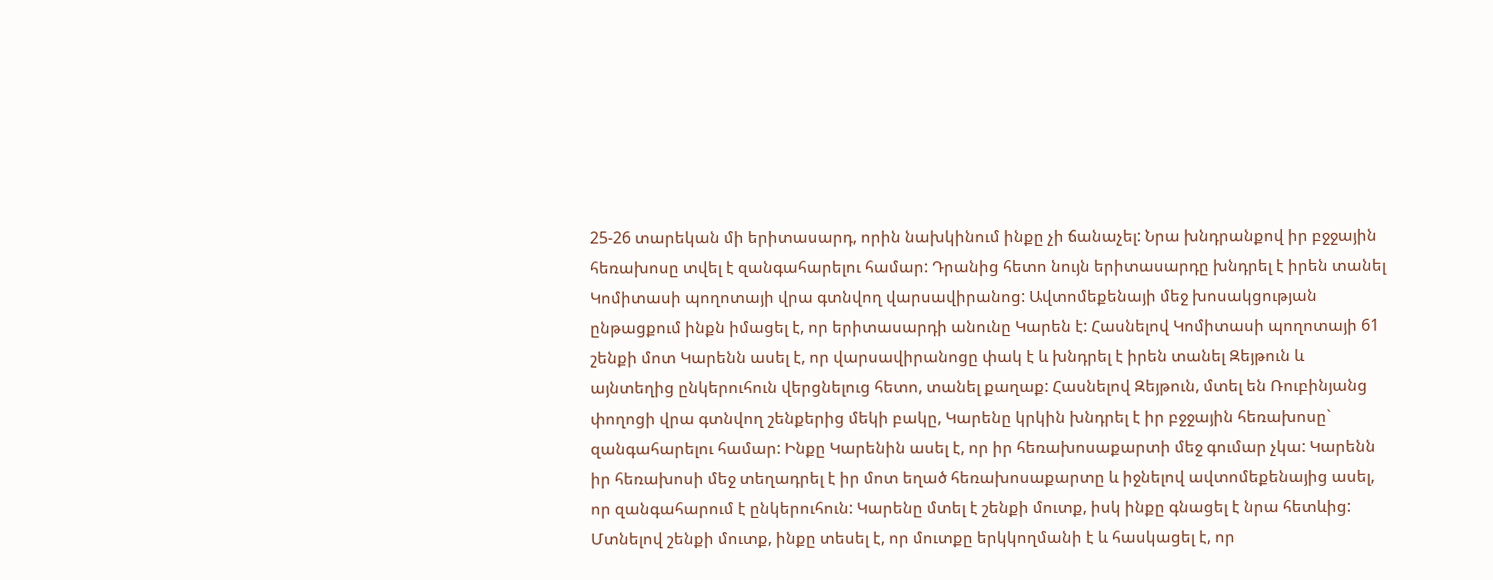25-26 տարեկան մի երիտասարդ, որին նախկինում ինքը չի ճանաչել: Նրա խնդրանքով իր բջջային հեռախոսը տվել է զանգահարելու համար: Դրանից հետո նույն երիտասարդը խնդրել է իրեն տանել Կոմիտասի պողոտայի վրա գտնվող վարսավիրանոց: Ավտոմեքենայի մեջ խոսակցության ընթացքում ինքն իմացել է, որ երիտասարդի անունը Կարեն է: Հասնելով Կոմիտասի պողոտայի 61 շենքի մոտ Կարենն ասել է, որ վարսավիրանոցը փակ է և խնդրել է իրեն տանել Զեյթուն և այնտեղից ընկերուհուն վերցնելուց հետո, տանել քաղաք: Հասնելով Զեյթուն, մտել են Ռուբինյանց փողոցի վրա գտնվող շենքերից մեկի բակը, Կարենը կրկին խնդրել է իր բջջային հեռախոսը` զանգահարելու համար: Ինքը Կարենին ասել է, որ իր հեռախոսաքարտի մեջ գումար չկա: Կարենն իր հեռախոսի մեջ տեղադրել է իր մոտ եղած հեռախոսաքարտը և իջնելով ավտոմեքենայից ասել, որ զանգահարում է ընկերուհուն: Կարենը մտել է շենքի մուտք, իսկ ինքը գնացել է նրա հետևից: Մտնելով շենքի մուտք, ինքը տեսել է, որ մուտքը երկկողմանի է և հասկացել է, որ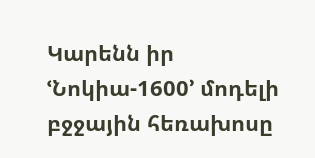Կարենն իր ՙՆոկիա-1600՚ մոդելի բջջային հեռախոսը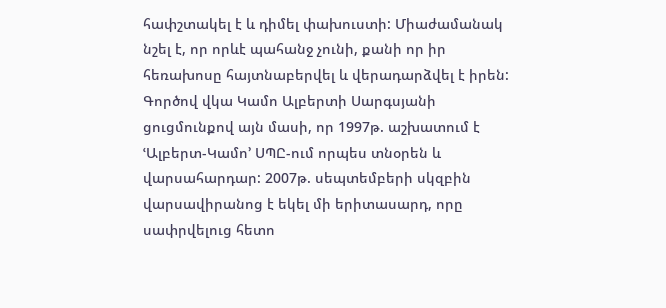հափշտակել է և դիմել փախուստի: Միաժամանակ նշել է, որ որևէ պահանջ չունի, քանի որ իր հեռախոսը հայտնաբերվել և վերադարձվել է իրեն:
Գործով վկա Կամո Ալբերտի Սարգսյանի ցուցմունքով այն մասի, որ 1997թ. աշխատում է ՙԱլբերտ-Կամո՚ ՍՊԸ-ում որպես տնօրեն և վարսահարդար: 2007թ. սեպտեմբերի սկզբին վարսավիրանոց է եկել մի երիտասարդ, որը սափրվելուց հետո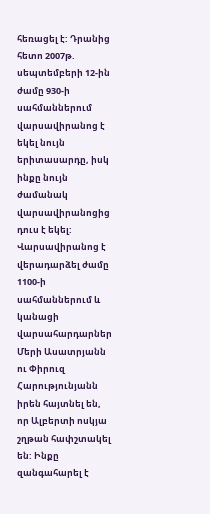հեռացել է: Դրանից հետո 2007թ. սեպտեմբերի 12-ին ժամը 930-ի սահմաններում վարսավիրանոց է եկել նույն երիտասարդը, իսկ ինքը նույն ժամանակ վարսավիրանոցից դուս է եկել: Վարսավիրանոց է վերադարձել ժամը 1100-ի սահմաններում և կանացի վարսահարդարներ Մերի Ասատրյանն ու Փիրուզ Հարությունյանն իրեն հայտնել են, որ Ալբերտի ոսկյա շղթան հափշտակել են: Ինքը զանգահարել է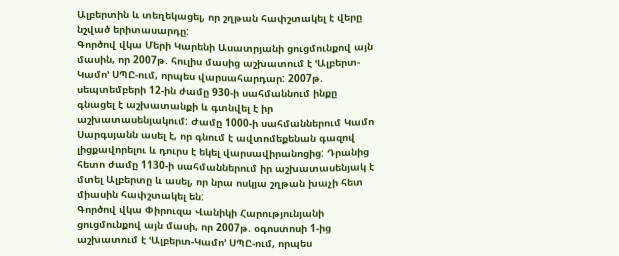Ալբերտին և տեղեկացել, որ շղթան հափշտակել է վերը նշված երիտասարդը:
Գործով վկա Մերի Կարենի Ասատրյանի ցուցմունքով այն մասին, որ 2007թ. հուլիս մասից աշխատում է ՙԱլբերտ-Կամո՚ ՍՊԸ-ում, որպես վարսահարդար: 2007թ. սեպտեմբերի 12-ին ժամը 930-ի սահմաննում ինքը գնացել է աշխատանքի և գտնվել է իր աշխատասենյակում: Ժամը 1000-ի սահմաններում Կամո Սարգսյանն ասել է, որ գնում է ավտոմեքենան գազով լիցքավորելու և դուրս է եկել վարսավիրանոցից: Դրանից հետո ժամը 1130-ի սահմաններում իր աշխատասենյակ է մտել Ալբերտը և ասել, որ նրա ոսկյա շղթան խաչի հետ միասին հափշտակել են:
Գործով վկա Փիրուզա Վանիկի Հարությունյանի ցուցմունքով այն մասի, որ 2007թ. օգոստոսի 1-ից աշխատում է ՙԱլբերտ-Կամո՚ ՍՊԸ-ում, որպես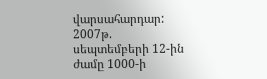վարսահարդար: 2007թ. սեպտեմբերի 12-ին ժամը 1000-ի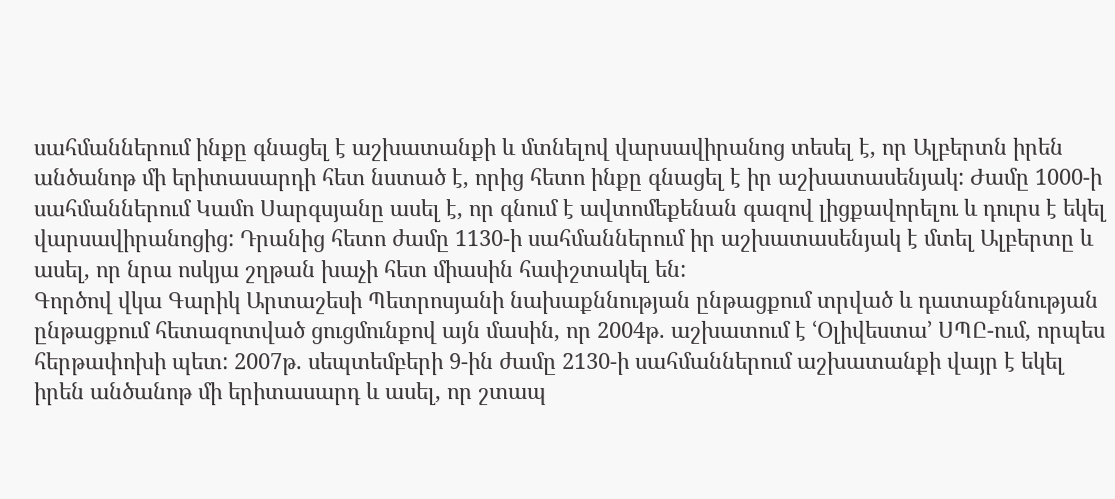սահմաններում ինքը գնացել է աշխատանքի և մտնելով վարսավիրանոց տեսել է, որ Ալբերտն իրեն անծանոթ մի երիտասարդի հետ նստած է, որից հետո ինքը գնացել է իր աշխատասենյակ: Ժամը 1000-ի սահմաններում Կամո Սարգսյանը ասել է, որ գնում է ավտոմեքենան գազով լիցքավորելու և դուրս է եկել վարսավիրանոցից: Դրանից հետո ժամը 1130-ի սահմաններում իր աշխատասենյակ է մտել Ալբերտը և ասել, որ նրա ոսկյա շղթան խաչի հետ միասին հափշտակել են:
Գործով վկա Գարիկ Արտաշեսի Պետրոսյանի նախաքննության ընթացքում տրված և դատաքննության ընթացքում հետազոտված ցուցմունքով այն մասին, որ 2004թ. աշխատում է ՙՕլիվեստա՚ ՍՊԸ-ում, որպես հերթափոխի պետ: 2007թ. սեպտեմբերի 9-ին ժամը 2130-ի սահմաններում աշխատանքի վայր է եկել իրեն անծանոթ մի երիտասարդ և ասել, որ շտապ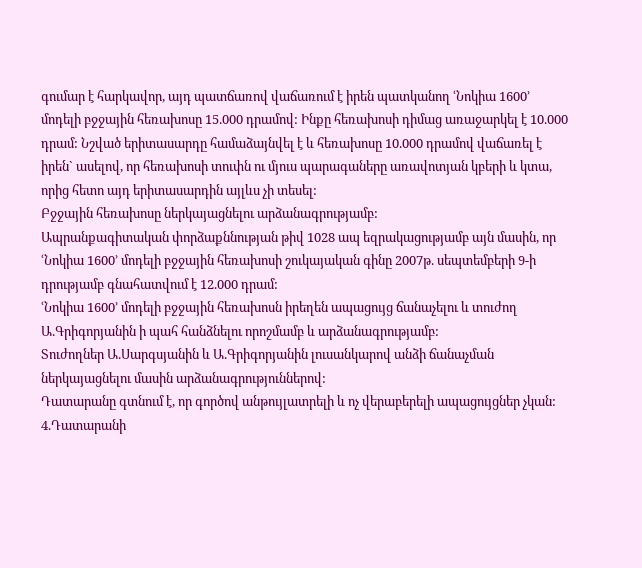գումար է հարկավոր, այդ պատճառով վաճառում է իրեն պատկանող ՙՆոկիա 1600՚ մոդելի բջջային հեռախոսը 15.000 դրամով: Ինքը հեռախոսի դիմաց առաջարկել է 10.000 դրամ: Նշված երիտասարդը համաձայնվել է և հեռախոսը 10.000 դրամով վաճառել է իրեն` ասելով, որ հեռախոսի տուփն ու մյուս պարագաները առավոտյան կբերի և կտա, որից հետո այդ երիտասարդին այլևս չի տեսել:
Բջջային հեռախոսը ներկայացնելու արձանագրությամբ:
Ապրանքագիտական փորձաքննության թիվ 1028 ապ եզրակացությամբ այն մասին, որ ՙՆոկիա 1600՚ մոդելի բջջային հեռախոսի շուկայական գինը 2007թ. սեպտեմբերի 9-ի դրությամբ գնահատվում է 12.000 դրամ:
ՙՆոկիա 1600՚ մոդելի բջջային հեռախոսն իրեղեն ապացույց ճանաչելու և տուժող Ա.Գրիգորյանին ի պահ հանձնելու որոշմամբ և արձանագրությամբ:
Տուժողներ Ա.Սարգսյանին և Ա.Գրիգորյանին լուսանկարով անձի ճանաչման ներկայացնելու մասին արձանագրություններով:
Դատարանը գտնում է, որ գործով անթույլատրելի և ոչ վերաբերելի ապացույցներ չկան:
4.Դատարանի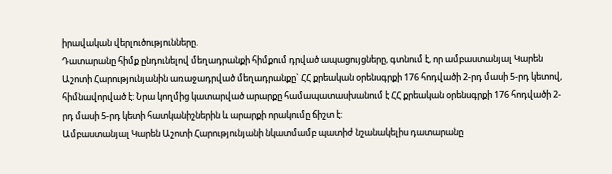իրավական վերլուծությունները.
Դատարանը հիմք ընդունելով մեղադրանքի հիմքում դրված ապացույցները, գտնում է, որ ամբաստանյալ Կարեն Աշոտի Հարությունյանին առաջադրված մեղադրանքը` ՀՀ քրեական օրենսգրքի 176 հոդվածի 2-րդ մասի 5-րդ կետով, հիմնավորված է: Նրա կողմից կատարված արարքը համապատասխանում է ՀՀ քրեական օրենսգրքի 176 հոդվածի 2-րդ մասի 5-րդ կետի հատկանիշներին և արարքի որակումը ճիշտ է:
Ամբաստանյալ Կարեն Աշոտի Հարությունյանի նկատմամբ պատիժ նշանակելիս դատարանը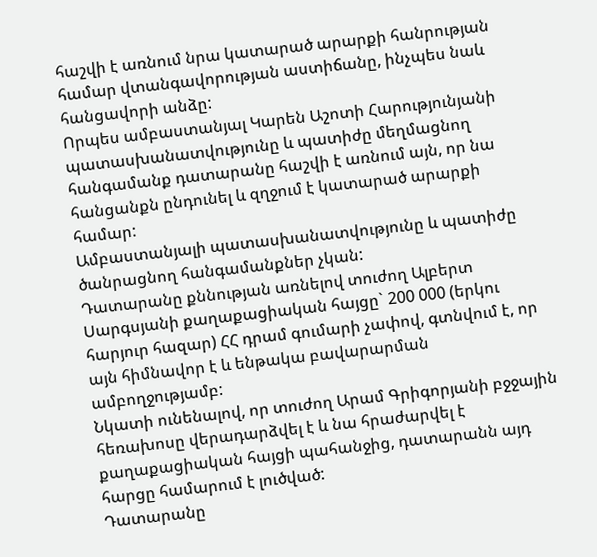հաշվի է առնում նրա կատարած արարքի հանրության համար վտանգավորության աստիճանը, ինչպես նաև հանցավորի անձը:
Որպես ամբաստանյալ Կարեն Աշոտի Հարությունյանի պատասխանատվությունը և պատիժը մեղմացնող հանգամանք դատարանը հաշվի է առնում այն, որ նա հանցանքն ընդունել և զղջում է կատարած արարքի համար:
Ամբաստանյալի պատասխանատվությունը և պատիժը ծանրացնող հանգամանքներ չկան:
Դատարանը քննության առնելով տուժող Ալբերտ Սարգսյանի քաղաքացիական հայցը` 200 000 (երկու հարյուր հազար) ՀՀ դրամ գումարի չափով, գտնվում է, որ այն հիմնավոր է և ենթակա բավարարման ամբողջությամբ:
Նկատի ունենալով, որ տուժող Արամ Գրիգորյանի բջջային հեռախոսը վերադարձվել է և նա հրաժարվել է քաղաքացիական հայցի պահանջից, դատարանն այդ հարցը համարում է լուծված:
Դատարանը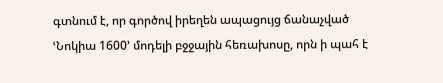գտնում է, որ գործով իրեղեն ապացույց ճանաչված ՙՆոկիա 1600՚ մոդելի բջջային հեռախոսը, որն ի պահ է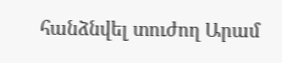հանձնվել տուժող Արամ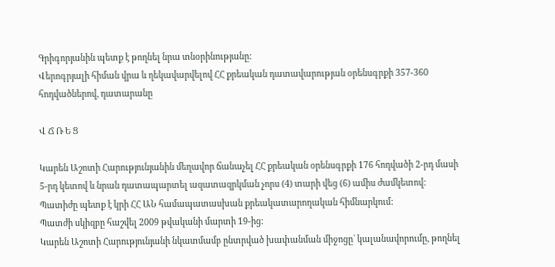Գրիգորյանին պետք է թողնել նրա տնօրինությանը:
Վերոգրյալի հիման վրա և ղեկավարվելով ՀՀ քրեական դատավարության օրենսգրքի 357-360 հոդվածներով, դատարանը

Վ Ճ Ռ Ե Ց

Կարեն Աշոտի Հարությունյանին մեղավոր ճանաչել ՀՀ քրեական օրենսգրքի 176 հոդվածի 2-րդ մասի 5-րդ կետով և նրան դատապարտել ազատազրկման չորս (4) տարի վեց (6) ամիս ժամկետով:
Պատիժը պետք է կրի ՀՀ ԱՆ համապատասխան քրեակատարողական հիմնարկում:
Պատժի սկիզբը հաշվել 2009 թվականի մարտի 19-ից:
Կարեն Աշոտի Հարությունյանի նկատմամբ ընտրված խափանման միջոցը` կալանավորումը, թողնել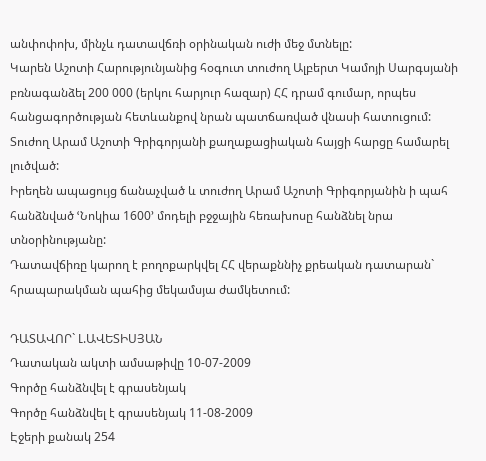անփոփոխ, մինչև դատավճռի օրինական ուժի մեջ մտնելը:
Կարեն Աշոտի Հարությունյանից հօգուտ տուժող Ալբերտ Կամոյի Սարգսյանի բռնագանձել 200 000 (երկու հարյուր հազար) ՀՀ դրամ գումար, որպես հանցագործության հետևանքով նրան պատճառված վնասի հատուցում:
Տուժող Արամ Աշոտի Գրիգորյանի քաղաքացիական հայցի հարցը համարել լուծված:
Իրեղեն ապացույց ճանաչված և տուժող Արամ Աշոտի Գրիգորյանին ի պահ հանձնված ՙՆոկիա 1600՚ մոդելի բջջային հեռախոսը հանձնել նրա տնօրինությանը:
Դատավճիռը կարող է բողոքարկվել ՀՀ վերաքննիչ քրեական դատարան` հրապարակման պահից մեկամսյա ժամկետում:

ԴԱՏԱՎՈՐ` Լ.ԱՎԵՏԻՍՅԱՆ
Դատական ակտի ամսաթիվը 10-07-2009
Գործը հանձնվել է գրասենյակ
Գործը հանձնվել է գրասենյակ 11-08-2009
Էջերի քանակ 254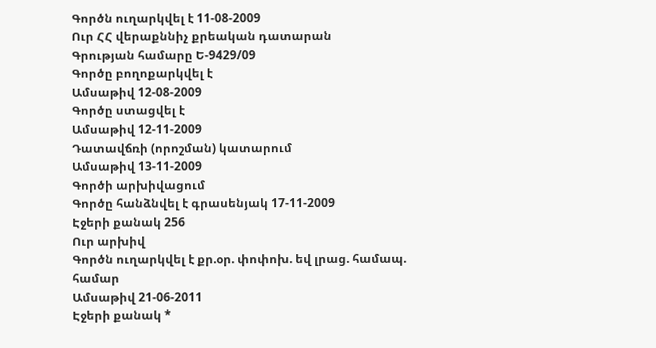Գործն ուղարկվել է 11-08-2009
Ուր ՀՀ վերաքննիչ քրեական դատարան
Գրության համարը Ե-9429/09
Գործը բողոքարկվել է
Ամսաթիվ 12-08-2009
Գործը ստացվել է
Ամսաթիվ 12-11-2009
Դատավճռի (որոշման) կատարում
Ամսաթիվ 13-11-2009
Գործի արխիվացում
Գործը հանձնվել է գրասենյակ 17-11-2009
Էջերի քանակ 256
Ուր արխիվ
Գործն ուղարկվել է քր.օր. փոփոխ. եվ լրաց. համապ. համար
Ամսաթիվ 21-06-2011
Էջերի քանակ *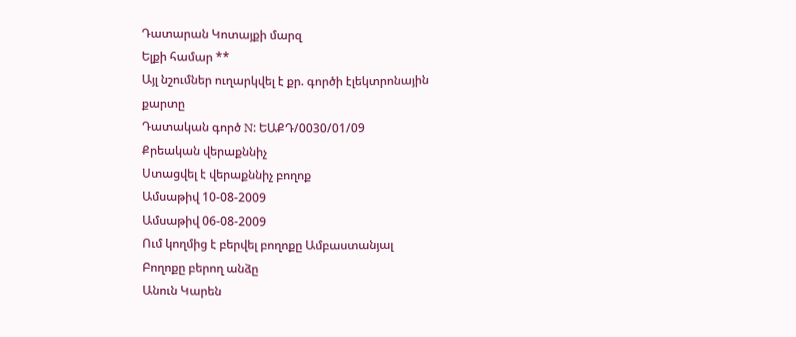Դատարան Կոտայքի մարզ
Ելքի համար **
Այլ նշումներ ուղարկվել է քր. գործի էլեկտրոնային քարտը
Դատական գործ N: ԵԱՔԴ/0030/01/09
Քրեական վերաքննիչ
Ստացվել է վերաքննիչ բողոք
Ամսաթիվ 10-08-2009
Ամսաթիվ 06-08-2009
Ում կողմից է բերվել բողոքը Ամբաստանյալ
Բողոքը բերող անձը
Անուն Կարեն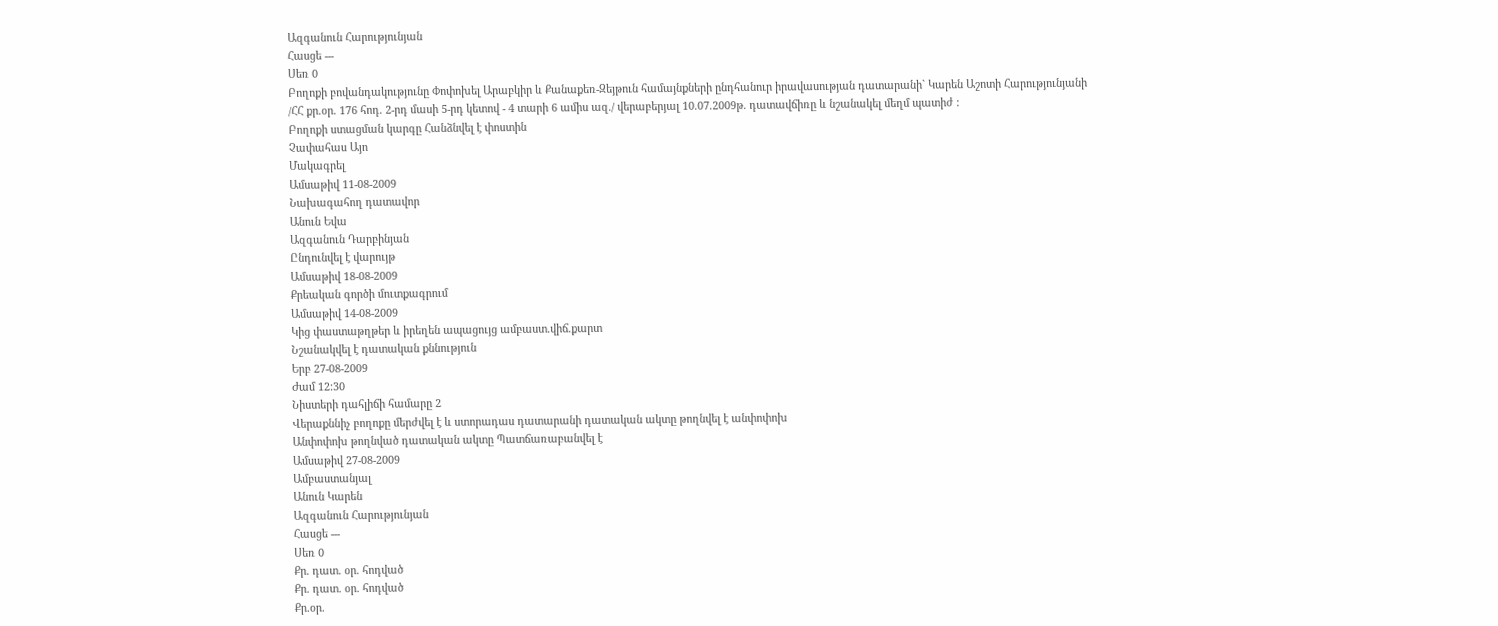Ազգանուն Հարությունյան
Հասցե ---
Սեռ 0
Բողոքի բովանդակությունը Փոփոխել Արաբկիր և Քանաքեռ-Զեյթուն համայնքների ընդհանուր իրավասության դատարանի` Կարեն Աշոտի Հարությունյանի /ՀՀ քր.օր. 176 հոդ. 2-րդ մասի 5-րդ կետով - 4 տարի 6 ամիս ազ./ վերաբերյալ 10.07.2009թ. դատավճիռը և նշանակել մեղմ պատիժ :
Բողոքի ստացման կարգը Հանձնվել է փոստին
Չափահաս Այո
Մակագրել
Ամսաթիվ 11-08-2009
Նախագահող դատավոր
Անուն Եվա
Ազգանուն Դարբինյան
Ընդունվել է վարույթ
Ամսաթիվ 18-08-2009
Քրեական գործի մուտքագրում
Ամսաթիվ 14-08-2009
Կից փաստաթղթեր և իրեղեն ապացույց ամբաստ.վիճ.քարտ
Նշանակվել է դատական քննություն
Երբ 27-08-2009
Ժամ 12:30
Նիստերի դահլիճի համարը 2
Վերաքննիչ բողոքը մերժվել է և ստորադաս դատարանի դատական ակտը թողնվել է անփոփոխ
Անփոփոխ թողնված դատական ակտը Պատճառաբանվել է
Ամսաթիվ 27-08-2009
Ամբաստանյալ
Անուն Կարեն
Ազգանուն Հարությունյան
Հասցե ---
Սեռ 0
Քր. դատ. օր. հոդված
Քր. դատ. օր. հոդված
Քր.օր.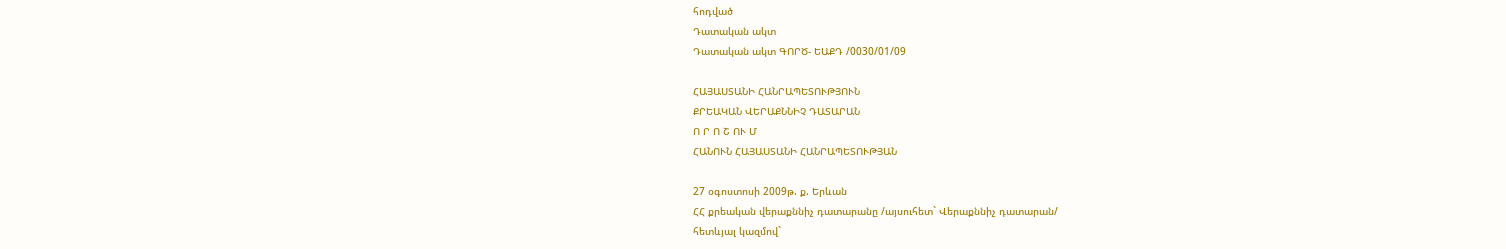հոդված
Դատական ակտ
Դատական ակտ ԳՈՐԾ- ԵԱՔԴ /0030/01/09

ՀԱՅԱՍՏԱՆԻ ՀԱՆՐԱՊԵՏՈՒԹՅՈՒՆ
ՔՐԵԱԿԱՆ ՎԵՐԱՔՆՆԻՉ ԴԱՏԱՐԱՆ
Ո Ր Ո Շ ՈՒ Մ
ՀԱՆՈՒՆ ՀԱՅԱՍՏԱՆԻ ՀԱՆՐԱՊԵՏՈՒԹՅԱՆ

27 օգոստոսի 2009թ. ք. Երևան
ՀՀ քրեական վերաքննիչ դատարանը /այսուհետ` Վերաքննիչ դատարան/
հետևյալ կազմով`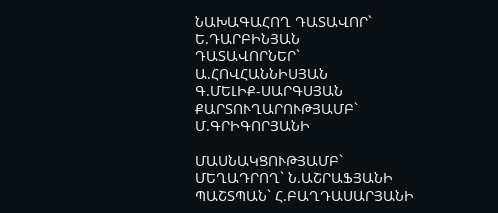ՆԱԽԱԳԱՀՈՂ ԴԱՏԱՎՈՐ` Ե.ԴԱՐԲԻՆՅԱՆ
ԴԱՏԱՎՈՐՆԵՐ` Ա.ՀՈՎՀԱՆՆԻՍՅԱՆ
Գ.ՄԵԼԻՔ-ՍԱՐԳՍՅԱՆ
ՔԱՐՏՈՒՂԱՐՈՒԹՅԱՄԲ` Մ.ԳՐԻԳՈՐՅԱՆԻ

ՄԱՍՆԱԿՑՈՒԹՅԱՄԲ`
ՄԵՂԱԴՐՈՂ` Ն.ԱՇՐԱՖՅԱՆԻ
ՊԱՇՏՊԱՆ` Հ.ԲԱՂԴԱՍԱՐՅԱՆԻ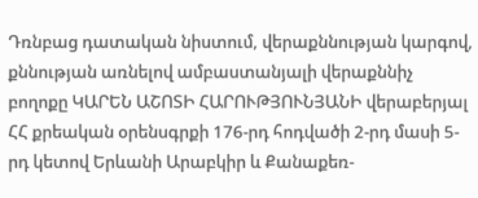Դռնբաց դատական նիստում, վերաքննության կարգով, քննության առնելով ամբաստանյալի վերաքննիչ բողոքը ԿԱՐԵՆ ԱՇՈՏԻ ՀԱՐՈՒԹՅՈՒՆՅԱՆԻ վերաբերյալ ՀՀ քրեական օրենսգրքի 176-րդ հոդվածի 2-րդ մասի 5-րդ կետով Երևանի Արաբկիր և Քանաքեռ-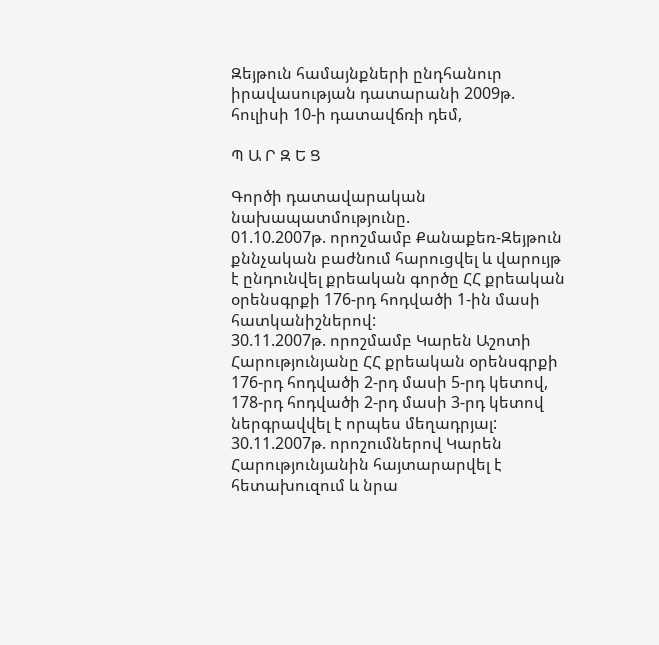Զեյթուն համայնքների ընդհանուր իրավասության դատարանի 2009թ. հուլիսի 10-ի դատավճռի դեմ,

Պ Ա Ր Զ Ե Ց

Գործի դատավարական նախապատմությունը.
01.10.2007թ. որոշմամբ Քանաքեռ-Զեյթուն քննչական բաժնում հարուցվել և վարույթ է ընդունվել քրեական գործը ՀՀ քրեական օրենսգրքի 176-րդ հոդվածի 1-ին մասի հատկանիշներով:
30.11.2007թ. որոշմամբ Կարեն Աշոտի Հարությունյանը ՀՀ քրեական օրենսգրքի 176-րդ հոդվածի 2-րդ մասի 5-րդ կետով, 178-րդ հոդվածի 2-րդ մասի 3-րդ կետով ներգրավվել է որպես մեղադրյալ:
30.11.2007թ. որոշումներով Կարեն Հարությունյանին հայտարարվել է հետախուզում և նրա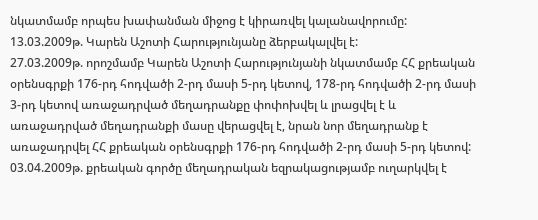նկատմամբ որպես խափանման միջոց է կիրառվել կալանավորումը:
13.03.2009թ. Կարեն Աշոտի Հարությունյանը ձերբակալվել է:
27.03.2009թ. որոշմամբ Կարեն Աշոտի Հարությունյանի նկատմամբ ՀՀ քրեական օրենսգրքի 176-րդ հոդվածի 2-րդ մասի 5-րդ կետով, 178-րդ հոդվածի 2-րդ մասի 3-րդ կետով առաջադրված մեղադրանքը փոփոխվել և լրացվել է և առաջադրված մեղադրանքի մասը վերացվել է, նրան նոր մեղադրանք է առաջադրվել ՀՀ քրեական օրենսգրքի 176-րդ հոդվածի 2-րդ մասի 5-րդ կետով:
03.04.2009թ. քրեական գործը մեղադրական եզրակացությամբ ուղարկվել է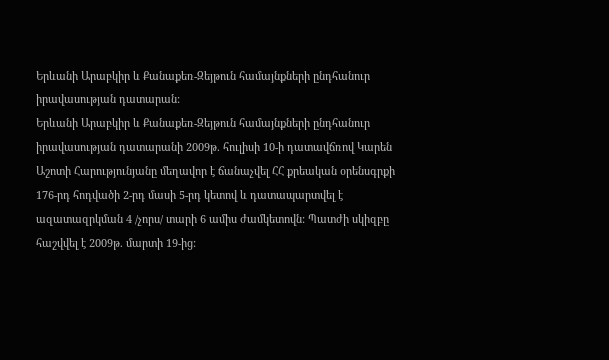Երևանի Արաբկիր և Քանաքեռ-Զեյթուն համայնքների ընդհանուր իրավասության դատարան:
Երևանի Արաբկիր և Քանաքեռ-Զեյթուն համայնքների ընդհանուր իրավասության դատարանի 2009թ. հուլիսի 10-ի դատավճռով Կարեն Աշոտի Հարությունյանը մեղավոր է ճանաչվել ՀՀ քրեական օրենսգրքի 176-րդ հոդվածի 2-րդ մասի 5-րդ կետով և դատապարտվել է ազատազրկման 4 /չորս/ տարի 6 ամիս ժամկետովն: Պատժի սկիզբը հաշվվել է 2009թ. մարտի 19-ից: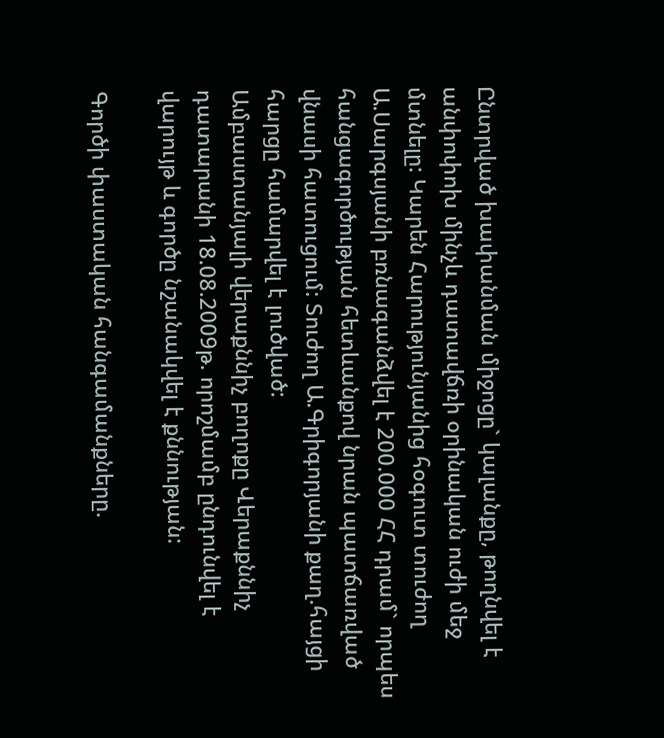Ընտրված խափանման միջոցը` կալանքը, թողնվել է անփոփոխ մինչև դատավճռի օրինական ուժի մեջ մտնելը: Կարեն Հարությունյանից հօգուտ տուժող Ա.Սարգսյանի բռնագանձվել է 200.000 ՀՀ դրամ` որպես հանցագործության հետևանքով նրան պատճառված վնասի հատուցում: Տուժող Ա.Գրիգորյանի քաղ.հայցի հարցը համարվել է լուծված:
Ամբաստանյալի վերաքննիչ բողոքը Վերաքննիչ դատարանի 18.08.2009թ. որոշմամբ ընդունվել է վարույթ և գործը նշանակվել է քննության:

Գործի փաստական հանգամանքները.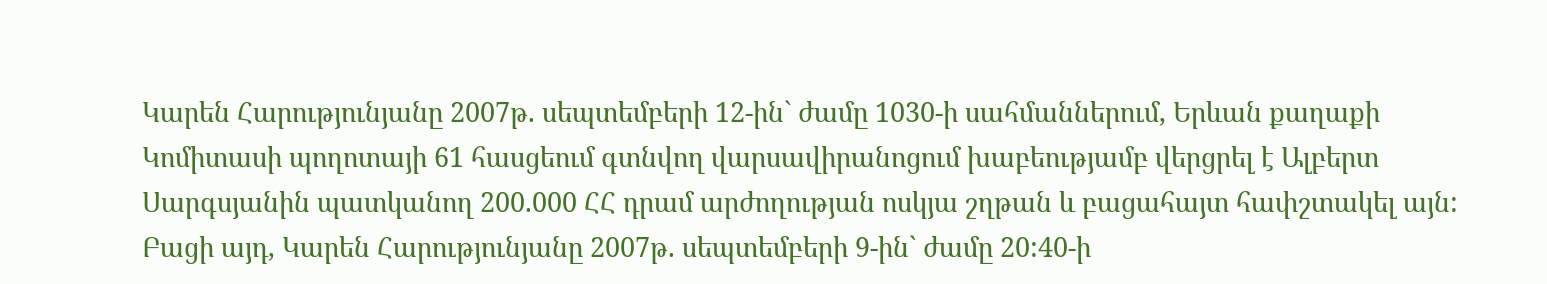Կարեն Հարությունյանը 2007թ. սեպտեմբերի 12-ին` ժամը 1030-ի սահմաններում, Երևան քաղաքի Կոմիտասի պողոտայի 61 հասցեում գտնվող վարսավիրանոցում խաբեությամբ վերցրել է Ալբերտ Սարգսյանին պատկանող 200.000 ՀՀ դրամ արժողության ոսկյա շղթան և բացահայտ հափշտակել այն:
Բացի այդ, Կարեն Հարությունյանը 2007թ. սեպտեմբերի 9-ին` ժամը 20:40-ի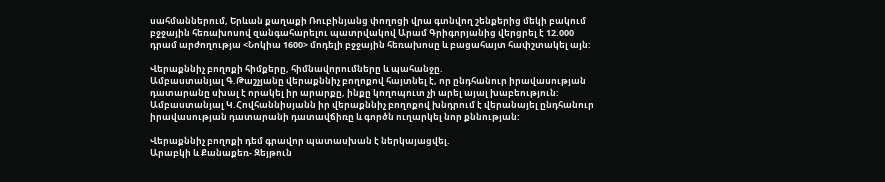սահմաններում, Երևան քաղաքի Ռուբինյանց փողոցի վրա գտնվող շենքերից մեկի բակում բջջային հեռախոսով զանգահարելու պատրվակով Արամ Գրիգորյանից վերցրել է 12.000 դրամ արժողությա <Նոկիա 1600> մոդելի բջջային հեռախոսը և բացահայտ հափշտակել այն:

Վերաքննիչ բողոքի հիմքերը, հիմնավորումները և պահանջը.
Ամբաստանյալ Գ.Թաշչյանը վերաքննիչ բողոքով հայտնել է, որ ընդհանուր իրավասության դատարանը սխալ է որակել իր արարքը, ինքը կողոպուտ չի արել այալ խաբեություն:
Ամբաստանյալ Կ.Հովհաննիսյանն իր վերաքննիչ բողոքով խնդրում է վերանայել ընդհանուր իրավասության դատարանի դատավճիռը և գործն ուղարկել նոր քննության:

Վերաքննիչ բողոքի դեմ գրավոր պատասխան է ներկայացվել.
Արաբկի և Քանաքեռ- Զեյթուն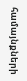համայնքների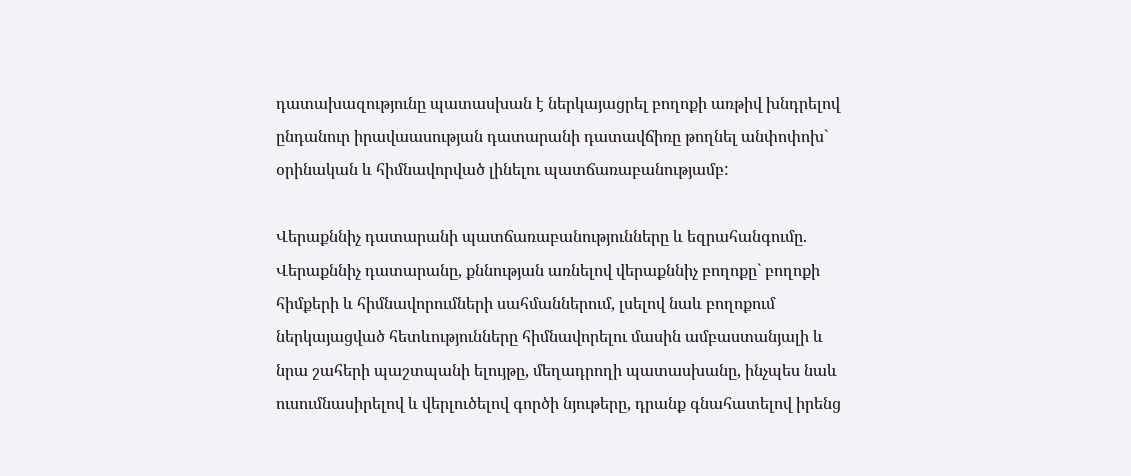դատախազությունը պատասխան է ներկայացրել բողոքի առթիվ խնդրելով ընդանուր իրավաասության դատարանի դատավճիռը թողնել անփոփոխ` օրինական և հիմնավորված լինելու պատճառաբանությամբ:

Վերաքննիչ դատարանի պատճառաբանությունները և եզրահանգումը.
Վերաքննիչ դատարանը, քննության առնելով վերաքննիչ բողոքը` բողոքի հիմքերի և հիմնավորումների սահմաններում, լսելով նաև բողոքում ներկայացված հետևությունները հիմնավորելու մասին ամբաստանյալի և նրա շահերի պաշտպանի ելույթը, մեղադրողի պատասխանը, ինչպես նաև ուսումնասիրելով և վերլուծելով գործի նյութերը, դրանք գնահատելով իրենց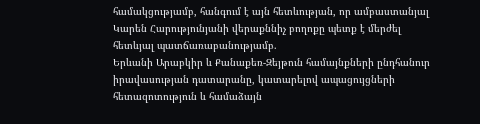համակցությամբ, հանգում է այն հետևության, որ ամբաստանյալ Կարեն Հարությունյանի վերաքննիչ բողոքը պետք է մերժել հետևյալ պատճառաբանությամբ.
Երևանի Արաբկիր և Քանաքեռ-Զեյթուն համայնքների ընդհանուր իրավասության դատարանը, կատարելով ապացույցների հետազոտություն և համաձայն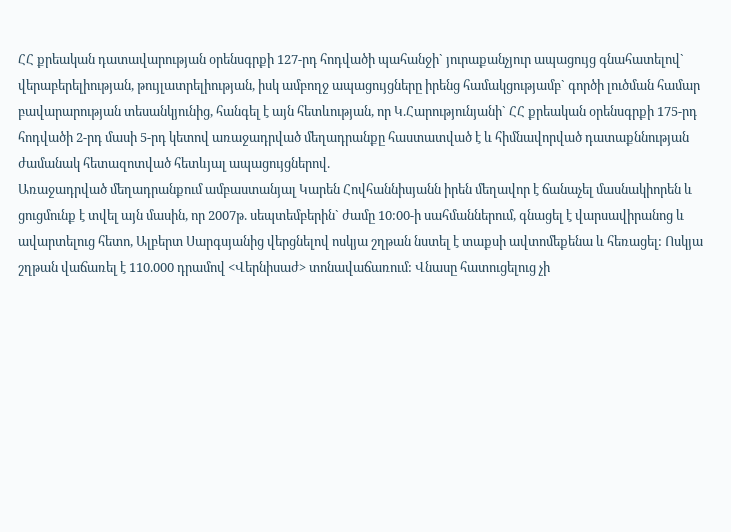ՀՀ քրեական դատավարության օրենսգրքի 127-րդ հոդվածի պահանջի` յուրաքանչյուր ապացույց գնահատելով` վերաբերելիության, թույլատրելիության, իսկ ամբողջ ապացույցները իրենց համակցությամբ` գործի լուծման համար բավարարության տեսանկյունից, հանգել է այն հետևության, որ Կ.Հարությունյանի` ՀՀ քրեական օրենսգրքի 175-րդ հոդվածի 2-րդ մասի 5-րդ կետով առաջադրված մեղադրանքը հաստատված է և հիմնավորված դատաքննության ժամանակ հետազոտված հետևյալ ապացույցներով.
Առաջադրված մեղադրանքում ամբաստանյալ Կարեն Հովհաննիսյանն իրեն մեղավոր է ճանաչել մասնակիորեն և ցուցմունք է տվել այն մասին, որ 2007թ. սեպտեմբերին` ժամը 10:00-ի սահմաններում, գնացել է վարսավիրանոց և ավարտելուց հետո, Ալբերտ Սարգսյանից վերցնելով ոսկյա շղթան նստել է տաքսի ավտոմեքենա և հեռացել: Ոսկյա շղթան վաճառել է 110.000 դրամով <Վերնիսաժ> տոնավաճառում: Վնասը հատուցելուց չի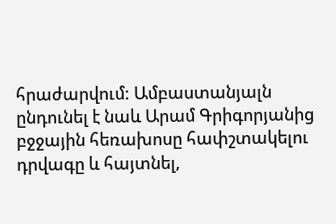հրաժարվում: Ամբաստանյալն ընդունել է նաև Արամ Գրիգորյանից բջջային հեռախոսը հափշտակելու դրվագը և հայտնել,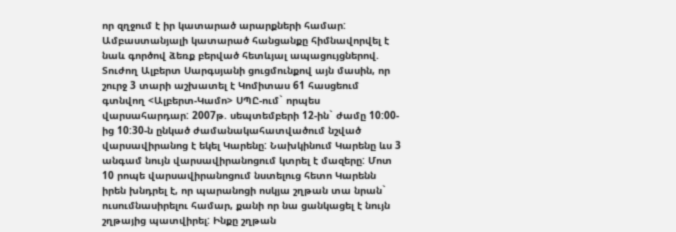որ զղջում է իր կատարած արարքների համար:
Ամբաստանյալի կատարած հանցանքը հիմնավորվել է նաև գործով ձեռք բերված հետևյալ ապացույցներով.
Տուժող Ալբերտ Սարգսյանի ցուցմունքով այն մասին, որ շուրջ 3 տարի աշխատել է Կոմիտաս 61 հասցեում գտնվող <Ալբերտ-Կամո> ՍՊԸ-ում` որպես վարսահարդար: 2007թ. սեպտեմբերի 12-ին` ժամը 10:00-ից 10:30-ն ընկած ժամանակահատվածում նշված վարսավիրանոց է եկել Կարենը: Նախկինում Կարենը ևս 3 անգամ նույն վարսավիրանոցում կտրել է մազերը: Մոտ 10 րոպե վարսավիրանոցում նստելուց հետո Կարենն իրեն խնդրել է, որ պարանոցի ոսկյա շղթան տա նրան` ուսումնասիրելու համար, քանի որ նա ցանկացել է նույն շղթայից պատվիրել: Ինքը շղթան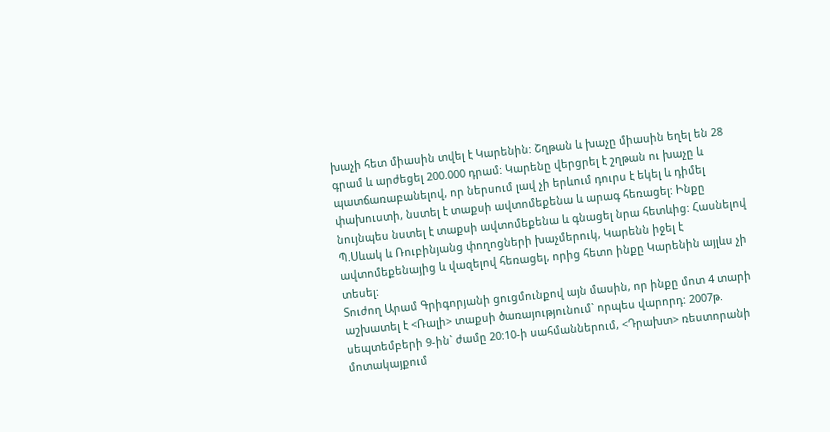խաչի հետ միասին տվել է Կարենին: Շղթան և խաչը միասին եղել են 28 գրամ և արժեցել 200.000 դրամ: Կարենը վերցրել է շղթան ու խաչը և պատճառաբանելով, որ ներսում լավ չի երևում դուրս է եկել և դիմել փախուստի, նստել է տաքսի ավտոմեքենա և արագ հեռացել: Ինքը նույնպես նստել է տաքսի ավտոմեքենա և գնացել նրա հետևից: Հասնելով Պ.Սևակ և Ռուբինյանց փողոցների խաչմերուկ, Կարենն իջել է ավտոմեքենայից և վազելով հեռացել, որից հետո ինքը Կարենին այլևս չի տեսել:
Տուժող Արամ Գրիգորյանի ցուցմունքով այն մասին, որ ինքը մոտ 4 տարի աշխատել է <Ռալի> տաքսի ծառայությունում` որպես վարորդ: 2007թ. սեպտեմբերի 9-ին` ժամը 20:10-ի սահմաններում, <Դրախտ> ռեստորանի մոտակայքում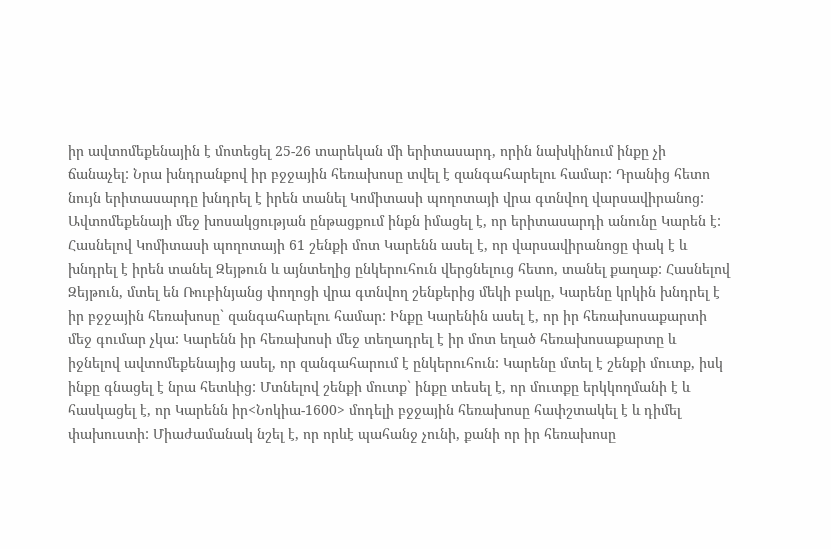իր ավտոմեքենային է մոտեցել 25-26 տարեկան մի երիտասարդ, որին նախկինում ինքը չի ճանաչել: Նրա խնդրանքով իր բջջային հեռախոսը տվել է զանգահարելու համար: Դրանից հետո նույն երիտասարդը խնդրել է իրեն տանել Կոմիտասի պողոտայի վրա գտնվող վարսավիրանոց: Ավտոմեքենայի մեջ խոսակցության ընթացքում ինքն իմացել է, որ երիտասարդի անունը Կարեն է: Հասնելով Կոմիտասի պողոտայի 61 շենքի մոտ Կարենն ասել է, որ վարսավիրանոցը փակ է և խնդրել է իրեն տանել Զեյթուն և այնտեղից ընկերուհուն վերցնելուց հետո, տանել քաղաք: Հասնելով Զեյթուն, մտել են Ռուբինյանց փողոցի վրա գտնվող շենքերից մեկի բակը, Կարենը կրկին խնդրել է իր բջջային հեռախոսը` զանգահարելու համար: Ինքը Կարենին ասել է, որ իր հեռախոսաքարտի մեջ գումար չկա: Կարենն իր հեռախոսի մեջ տեղադրել է իր մոտ եղած հեռախոսաքարտը և իջնելով ավտոմեքենայից ասել, որ զանգահարում է ընկերուհուն: Կարենը մտել է շենքի մուտք, իսկ ինքը գնացել է նրա հետևից: Մտնելով շենքի մուտք` ինքը տեսել է, որ մուտքը երկկողմանի է և հասկացել է, որ Կարենն իր<Նոկիա-1600> մոդելի բջջային հեռախոսը հափշտակել է և դիմել փախուստի: Միաժամանակ նշել է, որ որևէ պահանջ չունի, քանի որ իր հեռախոսը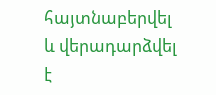հայտնաբերվել և վերադարձվել է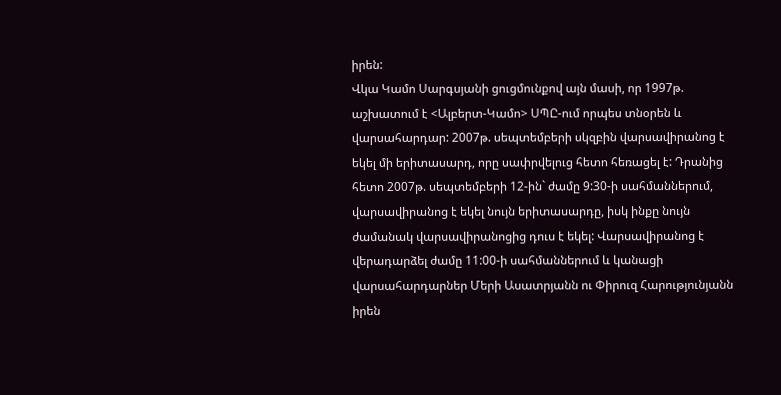իրեն:
Վկա Կամո Սարգսյանի ցուցմունքով այն մասի, որ 1997թ. աշխատում է <Ալբերտ-Կամո> ՍՊԸ-ում որպես տնօրեն և վարսահարդար: 2007թ. սեպտեմբերի սկզբին վարսավիրանոց է եկել մի երիտասարդ, որը սափրվելուց հետո հեռացել է: Դրանից հետո 2007թ. սեպտեմբերի 12-ին` ժամը 9:30-ի սահմաններում, վարսավիրանոց է եկել նույն երիտասարդը, իսկ ինքը նույն ժամանակ վարսավիրանոցից դուս է եկել: Վարսավիրանոց է վերադարձել ժամը 11:00-ի սահմաններում և կանացի վարսահարդարներ Մերի Ասատրյանն ու Փիրուզ Հարությունյանն իրեն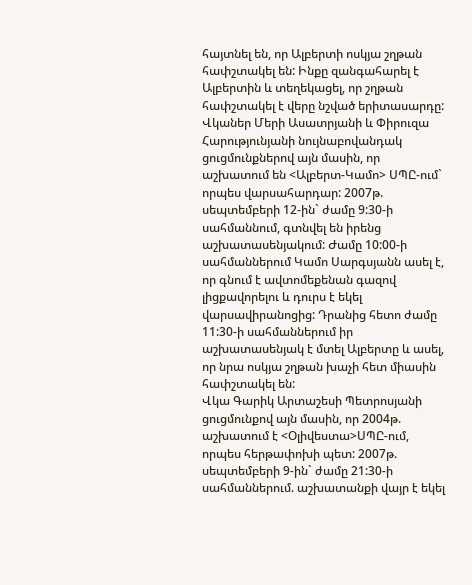հայտնել են, որ Ալբերտի ոսկյա շղթան հափշտակել են: Ինքը զանգահարել է Ալբերտին և տեղեկացել, որ շղթան հափշտակել է վերը նշված երիտասարդը:
Վկաներ Մերի Ասատրյանի և Փիրուզա Հարությունյանի նույնաբովանդակ ցուցմունքներով այն մասին, որ աշխատում են <Ալբերտ-Կամո> ՍՊԸ-ում` որպես վարսահարդար: 2007թ. սեպտեմբերի 12-ին` ժամը 9:30-ի սահմաննում, գտնվել են իրենց աշխատասենյակում: Ժամը 10:00-ի սահմաններում Կամո Սարգսյանն ասել է, որ գնում է ավտոմեքենան գազով լիցքավորելու և դուրս է եկել վարսավիրանոցից: Դրանից հետո ժամը 11:30-ի սահմաններում իր աշխատասենյակ է մտել Ալբերտը և ասել, որ նրա ոսկյա շղթան խաչի հետ միասին հափշտակել են:
Վկա Գարիկ Արտաշեսի Պետրոսյանի ցուցմունքով այն մասին, որ 2004թ. աշխատում է <Օլիվեստա>ՍՊԸ-ում, որպես հերթափոխի պետ: 2007թ. սեպտեմբերի 9-ին` ժամը 21:30-ի սահմաններում. աշխատանքի վայր է եկել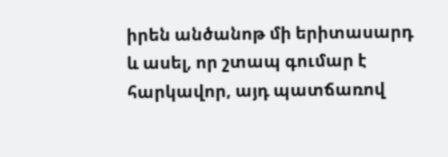իրեն անծանոթ մի երիտասարդ և ասել, որ շտապ գումար է հարկավոր, այդ պատճառով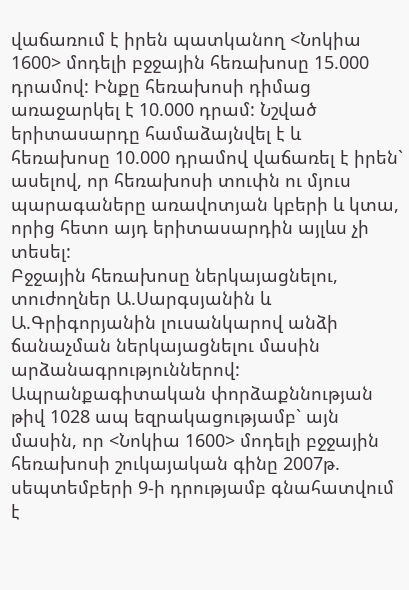վաճառում է իրեն պատկանող <Նոկիա 1600> մոդելի բջջային հեռախոսը 15.000 դրամով: Ինքը հեռախոսի դիմաց առաջարկել է 10.000 դրամ: Նշված երիտասարդը համաձայնվել է և հեռախոսը 10.000 դրամով վաճառել է իրեն` ասելով, որ հեռախոսի տուփն ու մյուս պարագաները առավոտյան կբերի և կտա, որից հետո այդ երիտասարդին այլևս չի տեսել:
Բջջային հեռախոսը ներկայացնելու, տուժողներ Ա.Սարգսյանին և Ա.Գրիգորյանին լուսանկարով անձի ճանաչման ներկայացնելու մասին արձանագրություններով:
Ապրանքագիտական փորձաքննության թիվ 1028 ապ եզրակացությամբ` այն մասին, որ <Նոկիա 1600> մոդելի բջջային հեռախոսի շուկայական գինը 2007թ. սեպտեմբերի 9-ի դրությամբ գնահատվում է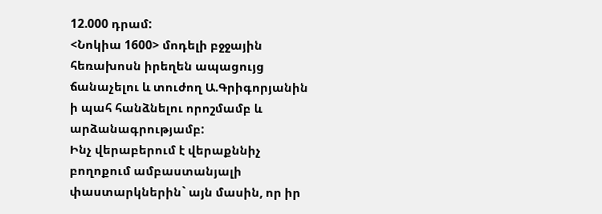12.000 դրամ:
<Նոկիա 1600> մոդելի բջջային հեռախոսն իրեղեն ապացույց ճանաչելու և տուժող Ա.Գրիգորյանին ի պահ հանձնելու որոշմամբ և արձանագրությամբ:
Ինչ վերաբերում է վերաքննիչ բողոքում ամբաստանյալի փաստարկներին` այն մասին, որ իր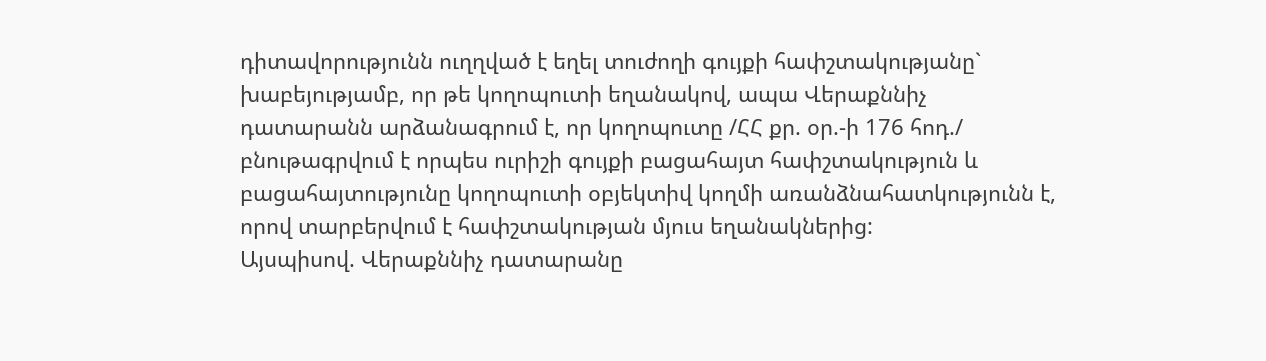դիտավորությունն ուղղված է եղել տուժողի գույքի հափշտակությանը` խաբեյությամբ, որ թե կողոպուտի եղանակով, ապա Վերաքննիչ դատարանն արձանագրում է, որ կողոպուտը /ՀՀ քր. օր.-ի 176 հոդ./ բնութագրվում է որպես ուրիշի գույքի բացահայտ հափշտակություն և բացահայտությունը կողոպուտի օբյեկտիվ կողմի առանձնահատկությունն է, որով տարբերվում է հափշտակության մյուս եղանակներից:
Այսպիսով. Վերաքննիչ դատարանը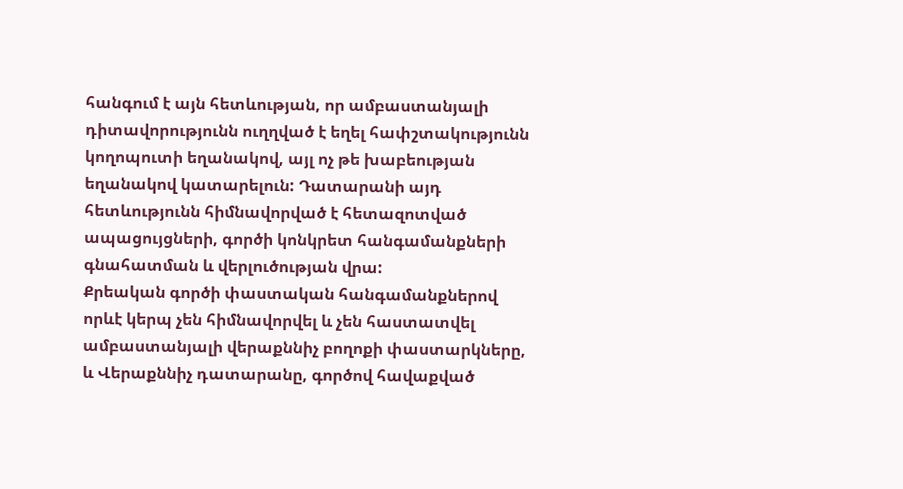հանգում է այն հետևության, որ ամբաստանյալի դիտավորությունն ուղղված է եղել հափշտակությունն կողոպուտի եղանակով, այլ ոչ թե խաբեության եղանակով կատարելուն: Դատարանի այդ հետևությունն հիմնավորված է հետազոտված ապացույցների, գործի կոնկրետ հանգամանքների գնահատման և վերլուծության վրա:
Քրեական գործի փաստական հանգամանքներով որևէ կերպ չեն հիմնավորվել և չեն հաստատվել ամբաստանյալի վերաքննիչ բողոքի փաստարկները, և Վերաքննիչ դատարանը, գործով հավաքված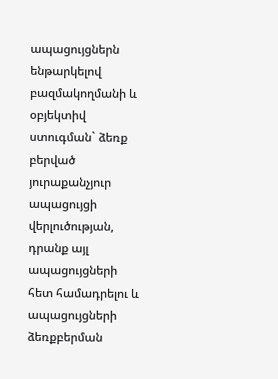ապացույցներն ենթարկելով բազմակողմանի և օբյեկտիվ ստուգման` ձեռք բերված յուրաքանչյուր ապացույցի վերլուծության, դրանք այլ ապացույցների հետ համադրելու և ապացույցների ձեռքբերման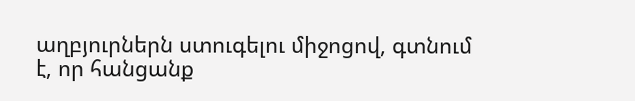աղբյուրներն ստուգելու միջոցով, գտնում է, որ հանցանք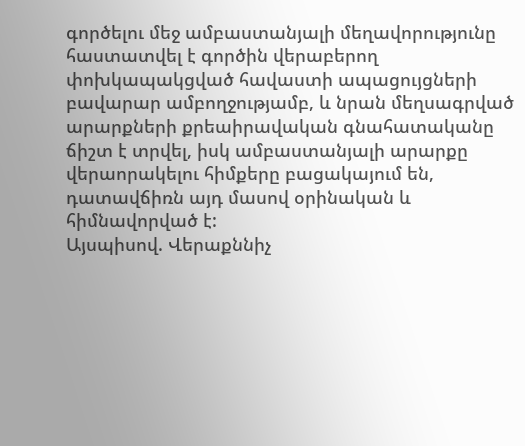գործելու մեջ ամբաստանյալի մեղավորությունը հաստատվել է գործին վերաբերող փոխկապակցված հավաստի ապացույցների բավարար ամբողջությամբ, և նրան մեղսագրված արարքների քրեաիրավական գնահատականը ճիշտ է տրվել, իսկ ամբաստանյալի արարքը վերաորակելու հիմքերը բացակայում են, դատավճիռն այդ մասով օրինական և հիմնավորված է:
Այսպիսով. Վերաքննիչ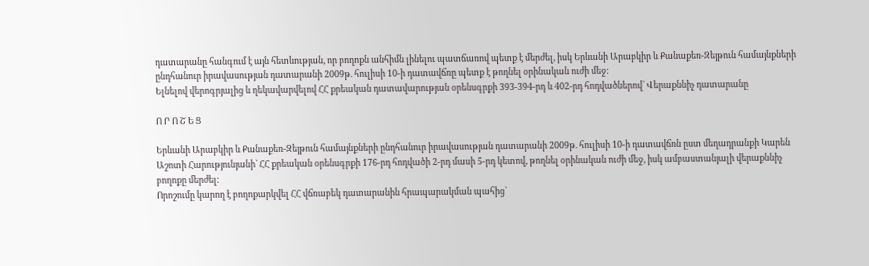դատարանը հանգում է այն հետևության, որ բողոքն անհիմն լինելու պատճառով պետք է մերժել, իսկ Երևանի Արաբկիր և Քանաքեռ-Զեյթուն համայնքների ընդհանուր իրավասության դատարանի 2009թ. հուլիսի 10-ի դատավճռը պետք է թողնել օրինական ուժի մեջ:
Ելնելով վերոգրյալից և ղեկավարվելով ՀՀ քրեական դատավարության օրենսգրքի 393-394-րդ և 402-րդ հոդվածներով` Վերաքննիչ դատարանը

Ո Ր Ո Շ Ե Ց

Երևանի Արաբկիր և Քանաքեռ-Զեյթուն համայնքների ընդհանուր իրավասության դատարանի 2009թ. հուլիսի 10-ի դատավճռն ըստ մեղադրանքի Կարեն Աշոտի Հարությունյանի` ՀՀ քրեական օրենսգրքի 176-րդ հոդվածի 2-րդ մասի 5-րդ կետով, թողնել օրինական ուժի մեջ, իսկ ամբաստանյալի վերաքննիչ բողոքը մերժել:
Որոշումը կարող է բողոքարկվել ՀՀ վճռաբեկ դատարանին հրապարակման պահից`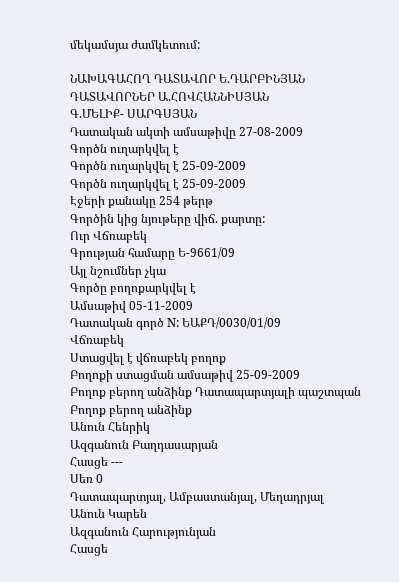մեկամսյա ժամկետում:

ՆԱԽԱԳԱՀՈՂ ԴԱՏԱՎՈՐ Ե.ԴԱՐԲԻՆՅԱՆ
ԴԱՏԱՎՈՐՆԵՐ Ա.ՀՈՎՀԱՆՆԻՍՅԱՆ
Գ.ՄԵԼԻՔ- ՍԱՐԳՍՅԱՆ
Դատական ակտի ամսաթիվը 27-08-2009
Գործն ուղարկվել է
Գործն ուղարկվել է 25-09-2009
Գործն ուղարկվել է 25-09-2009
Էջերի քանակը 254 թերթ
Գործին կից նյութերը վիճ. քարտը:
Ուր Վճռաբեկ
Գրության համարը Ե-9661/09
Այլ նշումներ չկա
Գործը բողոքարկվել է
Ամսաթիվ 05-11-2009
Դատական գործ N: ԵԱՔԴ/0030/01/09
Վճռաբեկ
Ստացվել է վճռաբեկ բողոք
Բողոքի ստացման ամսաթիվ 25-09-2009
Բողոք բերող անձինք Դատապարտյալի պաշտպան
Բողոք բերող անձինք
Անուն Հենրիկ
Ազգանուն Բաղդասարյան
Հասցե ---
Սեռ 0
Դատապարտյալ, Ամբաստանյալ, Մեղադրյալ
Անուն Կարեն
Ազգանուն Հարությունյան
Հասցե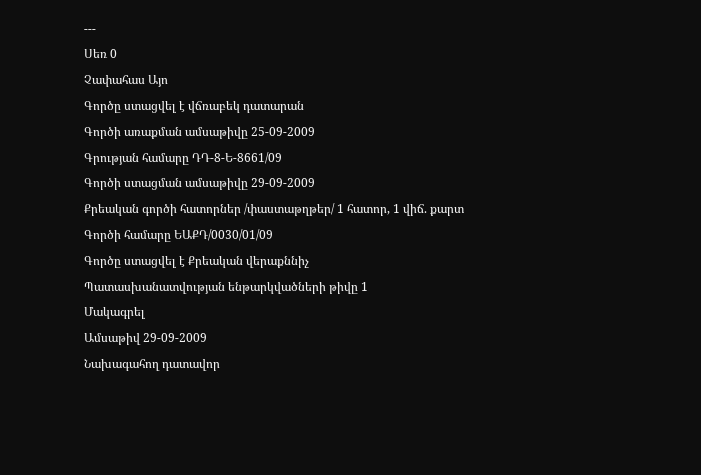---
Սեռ 0
Չափահաս Այո
Գործը ստացվել է վճռաբեկ դատարան
Գործի առաքման ամսաթիվը 25-09-2009
Գրության համարը ԴԴ-8-Ե-8661/09
Գործի ստացման ամսաթիվը 29-09-2009
Քրեական գործի հատորներ /փաստաթղթեր/ 1 հատոր, 1 վիճ. քարտ
Գործի համարը ԵԱՔԴ/0030/01/09
Գործը ստացվել է Քրեական վերաքննիչ
Պատասխանատվության ենթարկվածների թիվը 1
Մակագրել
Ամսաթիվ 29-09-2009
Նախագահող դատավոր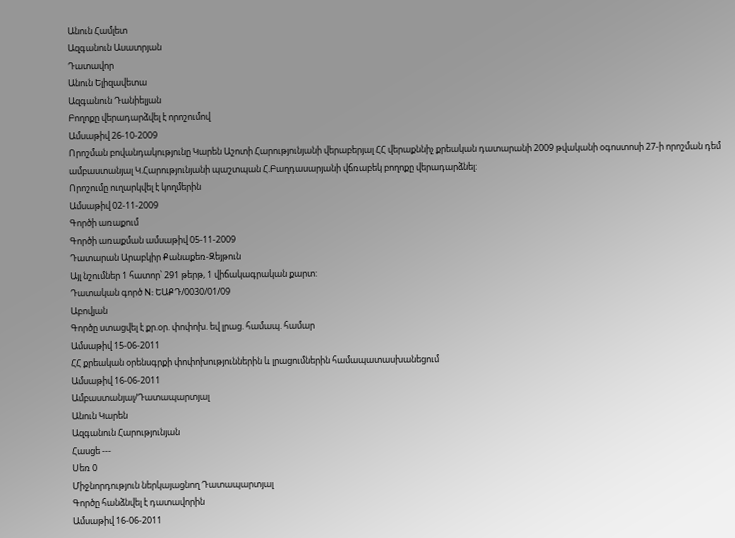Անուն Համլետ
Ազգանուն Ասատրյան
Դատավոր
Անուն Ելիզավետա
Ազգանուն Դանիելյան
Բողոքը վերադարձվել է որոշումով
Ամսաթիվ 26-10-2009
Որոշման բովանդակությունը Կարեն Աշոտի Հարությունյանի վերաբերյալ ՀՀ վերաքննիչ քրեական դատարանի 2009 թվականի օգոստոսի 27-ի որոշման դեմ ամբաստանյալ Կ.Հարությունյանի պաշտպան Հ.Բաղդասարյանի վճռաբեկ բողոքը վերադարձնել:
Որոշումը ուղարկվել է կողմերին
Ամսաթիվ 02-11-2009
Գործի առաքում
Գործի առաքման ամսաթիվ 05-11-2009
Դատարան Արաբկիր Քանաքեռ-Զեյթուն
Այլ նշումներ 1 հատոր՝ 291 թերթ, 1 վիճակագրական քարտ:
Դատական գործ N: ԵԱՔԴ/0030/01/09
Աբովյան
Գործը ստացվել է քր.օր. փոփոխ. եվ լրաց. համապ. համար
Ամսաթիվ 15-06-2011
ՀՀ քրեական օրենսգրքի փոփոխություններին և լրացումներին համապատասխանեցում
Ամսաթիվ 16-06-2011
Ամբաստանյալ/Դատապարտյալ
Անուն Կարեն
Ազգանուն Հարությունյան
Հասցե ---
Սեռ 0
Միջնորդություն ներկայացնող Դատապարտյալ
Գործը հանձնվել է դատավորին
Ամսաթիվ 16-06-2011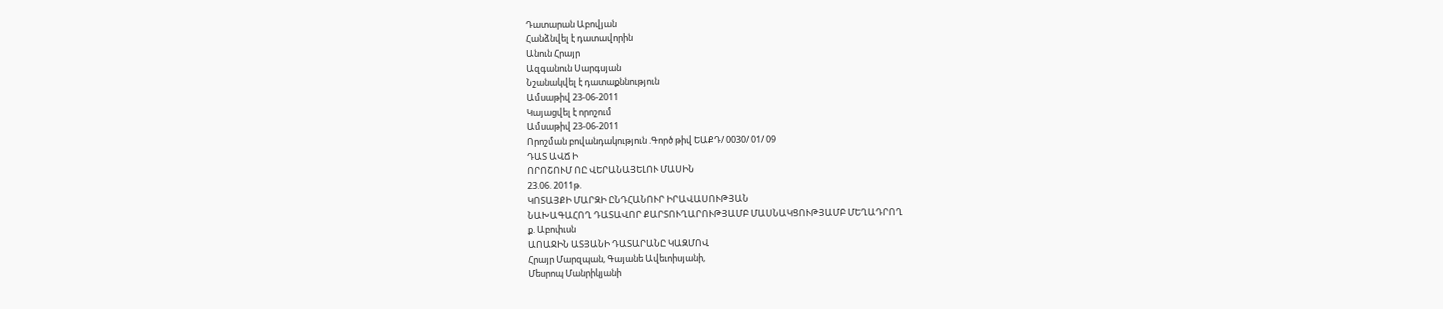Դատարան Աբովյան
Հանձնվել է դատավորին
Անուն Հրայր
Ազգանուն Սարգսյան
Նշանակվել է դատաքննություն
Ամսաթիվ 23-06-2011
Կայացվել է որոշում
Ամսաթիվ 23-06-2011
Որոշման բովանդակություն .Գործ թիվ ԵԱՔԴ/ 0030/ 01/ 09
ԴԱՏ ԱՎՃ Ի
ՈՐՈՇՈՒՄ ՈԸ ՎԵՐԱՆԱՅԵԼՈՒ ՄԱՍԻՆ
23.06. 2011թ.
ԿՈՏԱՅՔԻ ՄԱՐԶԻ ԸՆԴՀԱՆՈՒՐ ԻՐԱՎԱՍՈՒԹՅԱՆ
ՆԱԽԱԳԱՀՈՂ ԴԱՏԱՎՈՐ ՔԱՐՏՈՒՂԱՐՈՒԹՅԱՄԲ ՄԱՍՆԱԿՑՈՒԹՅԱՄԲ ՄԵՂԱԴՐՈՂ
ք. Աբոփւսն
ԱՈԱՋԻՆ ԱՏՅԱՆԻ ԴԱՏԱՐԱՆԸ ԿԱԶՄՈՎ
Հրայր Մարզպան, Գայանե Ավեւոիսյանի,
Մեսրոպ Մանրիկյանի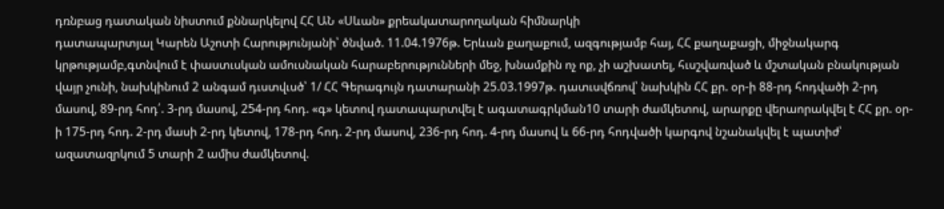դռնբաց դատական նիստում քննարկելով ՀՀ ԱՆ «Սևան» քրեակատարողական հիմնարկի
դատապարտյալ Կարեն Աշոտի Հարությունյանի՝ ծնված. 11.04.1976թ. Երևան քաղաքում, ազգությամբ հայ, ՀՀ քաղաքացի, միջնակարգ կրթությամբ,գտնվում է փաստւսկան ամուսնական հարաբերությունների մեջ, խնամքին ոչ ոք, չի աշխատել, հւսշվառված և մշտական բնակության վայր չունի, նախկինում 2 անգամ դւստվւսծ՝ 1/ ՀՀ Գերագույն դատարանի 25.03.1997թ. դատւսվճռով՝ նախկին ՀՀ քր. օր-ի 88-րդ հոդվածի 2-րդ մասով, 89-րդ հոդ՛. 3-րդ մասով, 254-րդ հոդ. «գ» կետով դատապարտվել է ագատագրկման10 տարի ժամկետով, արարքը վերաորակվել է ՀՀ քր. օր-ի 175-րդ հոդ. 2-րդ մասի 2-րդ կետով, 178-րդ հոդ. 2-րդ մասով, 236-րդ հոդ. 4-րդ մասով և 66-րդ հոդվածի կարգով նշանակվել է պատիժ՝ ազատազրկում 5 տարի 2 ամիս ժամկետով.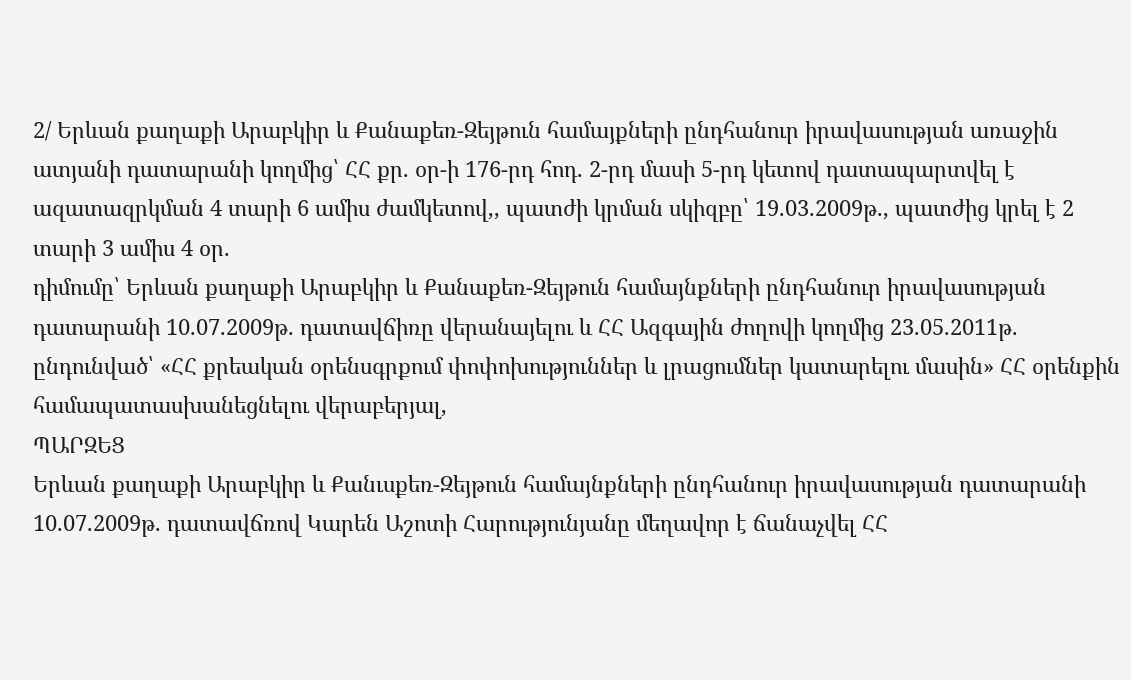2/ Երևան քաղաքի Արաբկիր և Քանաքեռ-Զեյթուն համայքների ընդհանուր իրավասության առաջին ատյանի դատարանի կողմից՝ ՀՀ քր. օր-ի 176-րդ հոդ. 2-րդ մասի 5-րդ կետով դատապարտվել է ազատազրկման 4 տարի 6 ամիս ժամկետով,, պատժի կրման սկիզբը՝ 19.03.2009թ., պատժից կրել է 2 տարի 3 ամիս 4 օր.
դիմումը՝ Երևան քաղաքի Արաբկիր և Քանաքեռ-Զեյթուն համայնքների ընդհանուր իրավասության դատարանի 10.07.2009թ. դատավճիռը վերանայելու և ՀՀ Ազգային ժողովի կողմից 23.05.2011թ. ընդունված՝ «ՀՀ քրեական օրենսգրքում փոփոխություններ և լրացումներ կատարելու մասին» ՀՀ օրենքին համապատասխանեցնելու վերաբերյալ,
ՊԱՐԶԵՑ
Երևան քաղաքի Արաբկիր և Քանւսքեռ-Զեյթուն համայնքների ընդհանուր իրավասության դատարանի 10.07.2009թ. դատավճռով Կարեն Աշոտի Հարությունյանը մեղավոր է ճանաչվել ՀՀ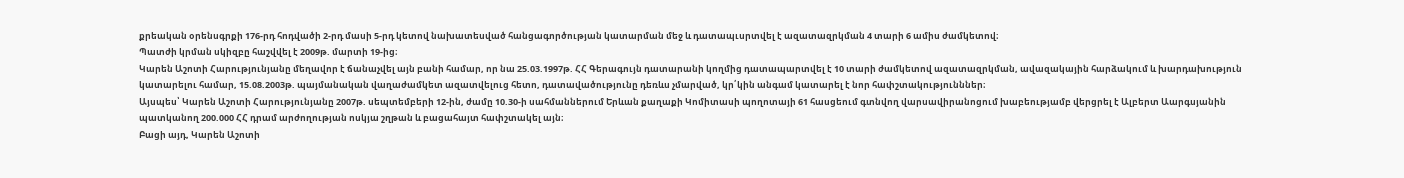քրեական օրենսգրքի 176-րդ հոդվածի 2-րդ մասի 5-րդ կետով նախատեսված հանցագործության կատարման մեջ և դատապւսրտվել է ազատազրկման 4 տարի 6 ամիս ժամկետով։
Պատժի կրման սկիզբը հաշվվել է 2009թ. մարտի 19-ից։
Կարեն Աշոտի Հարությունյանը մեղավոր է ճանաչվել այն բանի համար, որ նա 25.03.1997թ. ՀՀ Գերագույն դատարանի կողմից դատապարտվել է 10 տարի ժամկետով ազատազրկման, ավազակային հարձակում և խարդախություն կատարելու համար, 15.08.2003թ. պայմանական վաղաժամկետ ազատվելուց հետո, դատավածությունը դեռևս չմարված, կր՛կին անգամ կատարել է նոր հափշտակությունններ։
Այսպես՝ Կարեն Աշոտի Հարությունյանը 2007թ. սեպտեմբերի 12-ին, ժամը 10.30-ի սահմաններում Երևան քաղաքի Կոմիտասի պողոտայի 61 հասցեում գտնվող վարսավիրանոցում խաբեությամբ վերցրել է Ալբերտ Աարգսյանին պատկանող 200.000 ՀՀ դրամ արժողության ոսկյա շղթան և բացահայտ հափշտակել այն։
Բացի այդ, Կարեն Աշոտի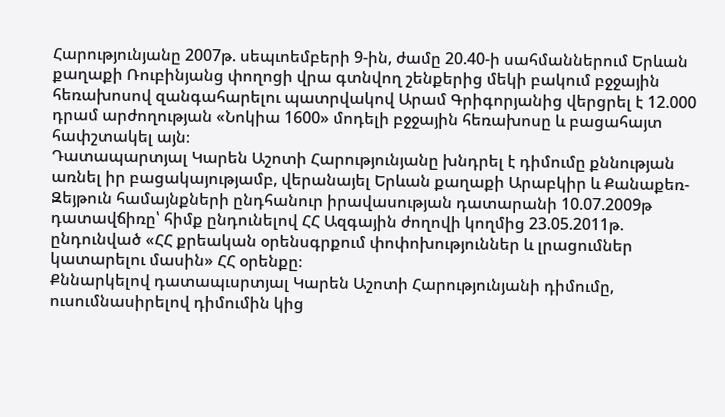Հարությունյանը 2007թ. սեպւոեմբերի 9-ին, ժամը 20.40-ի սահմաններում Երևան քաղաքի Ռուբինյանց փողոցի վրա գտնվող շենքերից մեկի բակում բջջային հեռախոսով զանգահարելու պատրվակով Արամ Գրիգորյանից վերցրել է 12.000 դրամ արժողության «Նոկիա 1600» մոդելի բջջային հեռախոսը և բացահայտ հափշտակել այն։
Դատապարտյալ Կարեն Աշոտի Հարությունյանը խնդրել է դիմումը քննության առնել իր բացակայությամբ, վերանայել Երևան քաղաքի Արաբկիր և Քանաքեռ-Զեյթուն համայնքների ընդհանուր իրավասության դատարանի 10.07.2009թ դատավճիռը՝ հիմք ընդունելով ՀՀ Ազգային ժողովի կողմից 23.05.2011թ. ընդունված «ՀՀ քրեական օրենսգրքում փոփոխություններ և լրացումներ կատարելու մասին» ՀՀ օրենքը։
Քննարկելով դատապւսրտյալ Կարեն Աշոտի Հարությունյանի դիմումը, ուսումնասիրելով դիմումին կից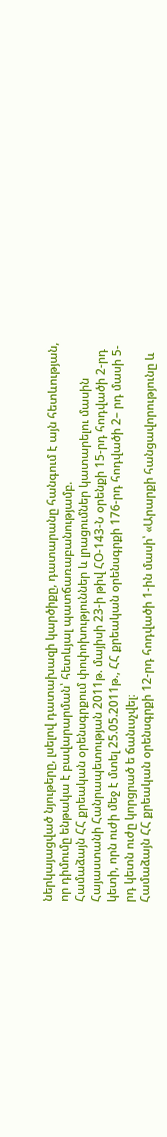ներկայացված նյութերը, լսելով դատախազի կարծիքը, դատարանը հանգում է այն հետևության, որ դիմումը ենթակա է բավարարման՝ հետևյալ պատճառաբանությամբ.
Համաձայն ՀՀ քրեական օրենսգրքում փոփոխություններ և լրացումներ կատարելու մասին Հայաստանի Հանրապետության 2011թ. մայիսի 23-ի թիվ ՀՕ-143-Ն օրենքի 15-րդ հոդվածի 2-րդ կետի, որն ուժի մեջ է մտել 25.05.2011թ., ՀՀ քրեական օրենսգրքի 176-րդ հոդվածի 2– րդ մասի 5-րդ կետն ուժը կորցրած ե ճանւսչվել։
Համաձայն ՀՀ քրեական օրենսգրքի 12-րդ հոդվածի 1-ին մասի՝ «Արարքի հանցավորությունը և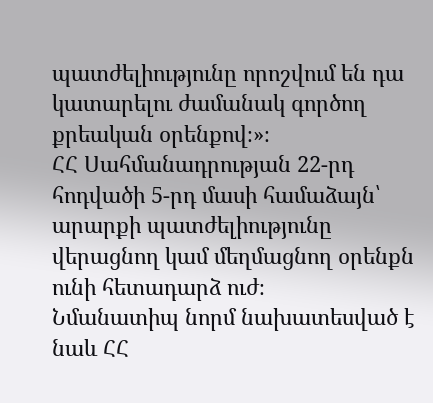պատժելիությունը որոշվում են դա կատարելու ժամանակ գործող քրեական օրենքով։»։
ՀՀ Սահմանադրության 22-րդ հոդվածի 5-րդ մասի համաձայն՝ արարքի պատժելիությունը վերացնող կամ մեղմացնող օրենքն ունի հետադարձ ուժ։
Նմանատիպ նորմ նախատեսված է նաև ՀՀ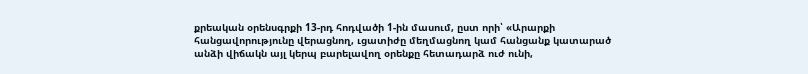քրեական օրենսգրքի 13-րդ հոդվածի 1-ին մասում, ըստ որի՝ «Արարքի հանցավորությունը վերացնող, ւցատիժը մեղմացնող կամ հանցանք կատարած անձի վիճակն այլ կերպ բարելավող օրենքը հետադարձ ուժ ունի,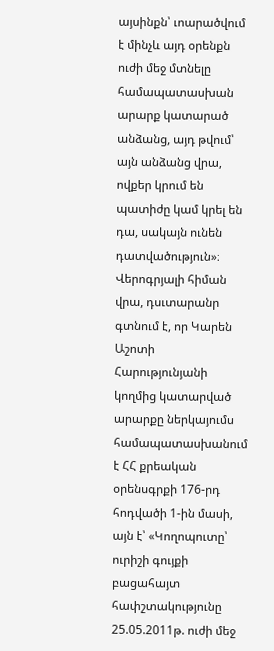այսինքն՝ ւոարածվում է մինչև այդ օրենքն ուժի մեջ մտնելը համապատասխան արարք կատարած անձանց, այդ թվում՝ այն անձանց վրա, ովքեր կրում են պատիժը կամ կրել են դա, սակայն ունեն դատվածություն»։
Վերոգրյալի հիման վրա, դսւտարանր գտնում է, որ Կարեն Աշոտի Հարությունյանի կողմից կատարված արարքը ներկայումս համապատասխանում է ՀՀ քրեական օրենսգրքի 176-րդ հոդվածի 1-ին մասի, այն է՝ «Կողոպուտը՝ ուրիշի գույքի բացահայտ հափշտակությունը 25.05.2011թ. ուժի մեջ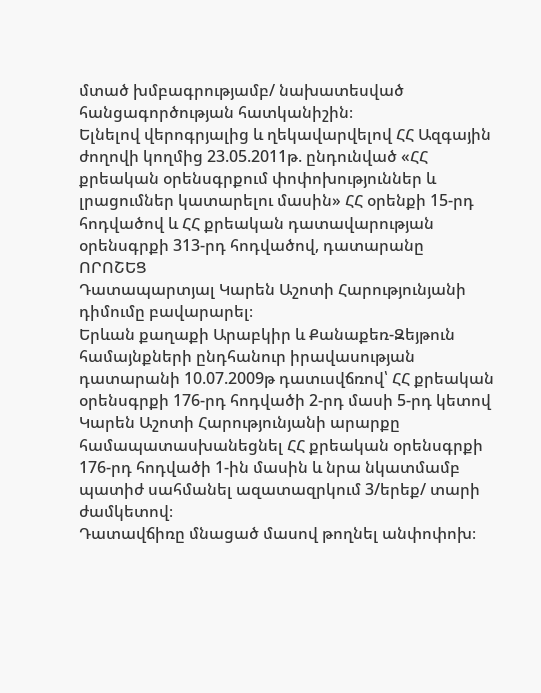մտած խմբագրությամբ/ նախատեսված հանցագործության հատկանիշին։
Ելնելով վերոգրյալից և ղեկավարվելով ՀՀ Ազգային ժողովի կողմից 23.05.2011թ. ընդունված «ՀՀ քրեական օրենսգրքում փոփոխություններ և լրացումներ կատարելու մասին» ՀՀ օրենքի 15-րդ հոդվածով և ՀՀ քրեական դատավարության օրենսգրքի 313-րդ հոդվածով, դատարանը
ՈՐՈՇԵՑ
Դատապարտյալ Կարեն Աշոտի Հարությունյանի դիմումը բավարարել։
Երևան քաղաքի Արաբկիր և Քանաքեռ-Զեյթուն համայնքների ընդհանուր իրավասության դատարանի 10.07.2009թ դատւսվճռով՝ ՀՀ քրեական օրենսգրքի 176-րդ հոդվածի 2-րդ մասի 5-րդ կետով Կարեն Աշոտի Հարությունյանի արարքը համապատասխանեցնել ՀՀ քրեական օրենսգրքի 176-րդ հոդվածի 1-ին մասին և նրա նկատմամբ պատիժ սահմանել ազատազրկում 3/երեք/ տարի ժամկետով։
Դատավճիռը մնացած մասով թողնել անփոփոխ։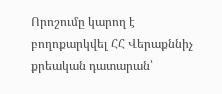Որոշումը կարող է բողոքարկվել ՀՀ Վերաքննիչ քրեական դատարան՝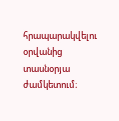հրապարակվելու օրվանից տասնօրյա ժամկետում։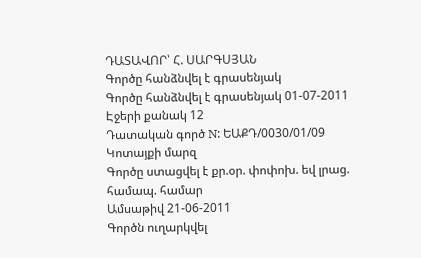ԴԱՏԱՎՈՐ՝ Հ. ՍԱՐԳՍՅԱՆ
Գործը հանձնվել է գրասենյակ
Գործը հանձնվել է գրասենյակ 01-07-2011
Էջերի քանակ 12
Դատական գործ N: ԵԱՔԴ/0030/01/09
Կոտայքի մարզ
Գործը ստացվել է քր.օր. փոփոխ. եվ լրաց. համապ. համար
Ամսաթիվ 21-06-2011
Գործն ուղարկվել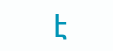է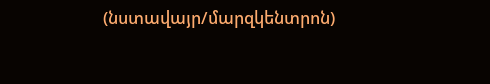(նստավայր/մարզկենտրոն)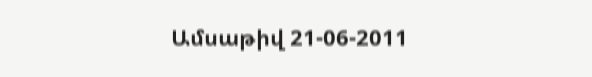Ամսաթիվ 21-06-2011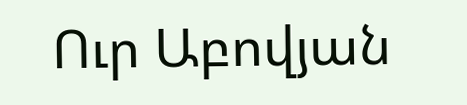Ուր Աբովյան